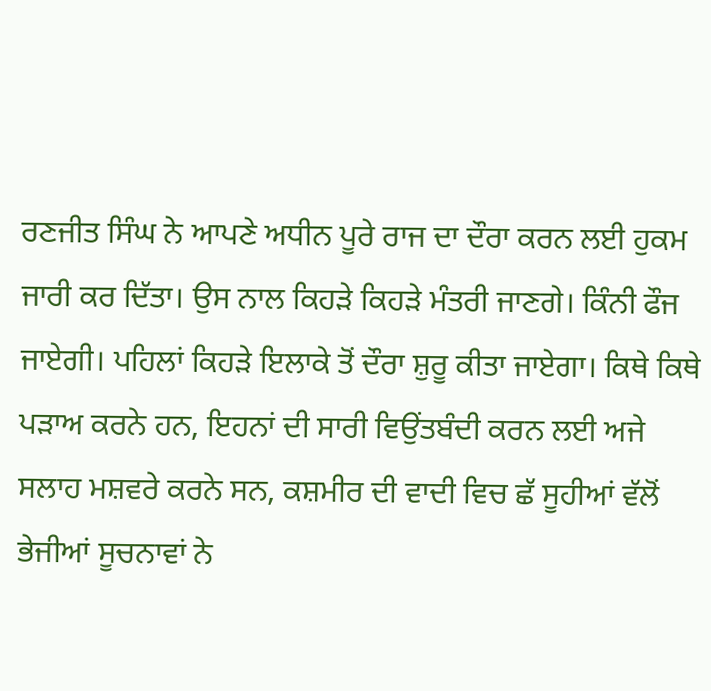ਰਣਜੀਤ ਸਿੰਘ ਨੇ ਆਪਣੇ ਅਧੀਨ ਪੂਰੇ ਰਾਜ ਦਾ ਦੌਰਾ ਕਰਨ ਲਈ ਹੁਕਮ ਜਾਰੀ ਕਰ ਦਿੱਤਾ। ਉਸ ਨਾਲ ਕਿਹੜੇ ਕਿਹੜੇ ਮੰਤਰੀ ਜਾਣਗੇ। ਕਿੰਨੀ ਫੌਜ ਜਾਏਗੀ। ਪਹਿਲਾਂ ਕਿਹੜੇ ਇਲਾਕੇ ਤੋਂ ਦੌਰਾ ਸ਼ੁਰੂ ਕੀਤਾ ਜਾਏਗਾ। ਕਿਥੇ ਕਿਥੇ ਪੜਾਅ ਕਰਨੇ ਹਨ, ਇਹਨਾਂ ਦੀ ਸਾਰੀ ਵਿਉਂਤਬੰਦੀ ਕਰਨ ਲਈ ਅਜੇ ਸਲਾਹ ਮਸ਼ਵਰੇ ਕਰਨੇ ਸਨ, ਕਸ਼ਮੀਰ ਦੀ ਵਾਦੀ ਵਿਚ ਛੱ ਸੂਹੀਆਂ ਵੱਲੋਂ ਭੇਜੀਆਂ ਸੂਚਨਾਵਾਂ ਨੇ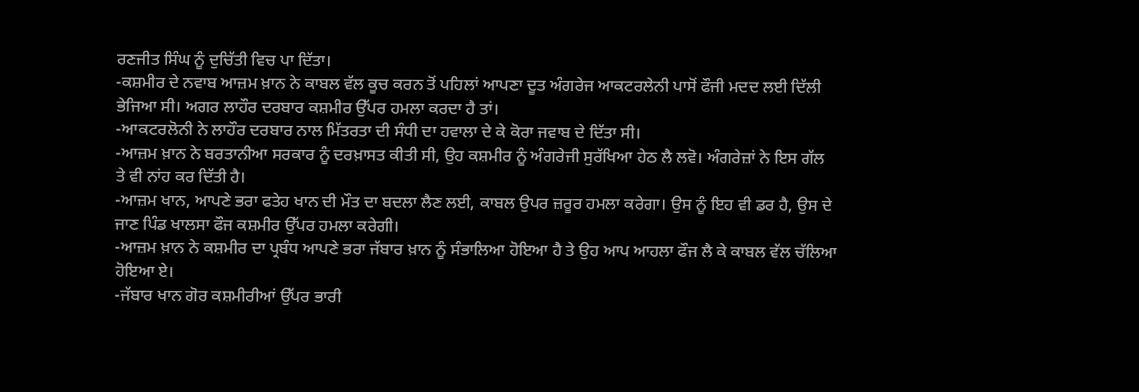ਰਣਜੀਤ ਸਿੰਘ ਨੂੰ ਦੁਚਿੱਤੀ ਵਿਚ ਪਾ ਦਿੱਤਾ।
-ਕਸ਼ਮੀਰ ਦੇ ਨਵਾਬ ਆਜ਼ਮ ਖ਼ਾਨ ਨੇ ਕਾਬਲ ਵੱਲ ਕੂਚ ਕਰਨ ਤੋਂ ਪਹਿਲਾਂ ਆਪਣਾ ਦੂਤ ਅੰਗਰੇਜ ਆਕਟਰਲੇਨੀ ਪਾਸੋਂ ਫੌਜੀ ਮਦਦ ਲਈ ਦਿੱਲੀ ਭੇਜਿਆ ਸੀ। ਅਗਰ ਲਾਹੌਰ ਦਰਬਾਰ ਕਸ਼ਮੀਰ ਉੱਪਰ ਹਮਲਾ ਕਰਦਾ ਹੈ ਤਾਂ।
-ਆਕਟਰਲੋਨੀ ਨੇ ਲਾਹੌਰ ਦਰਬਾਰ ਨਾਲ ਮਿੱਤਰਤਾ ਦੀ ਸੰਧੀ ਦਾ ਹਵਾਲਾ ਦੇ ਕੇ ਕੋਰਾ ਜਵਾਬ ਦੇ ਦਿੱਤਾ ਸੀ।
-ਆਜ਼ਮ ਖ਼ਾਨ ਨੇ ਬਰਤਾਨੀਆ ਸਰਕਾਰ ਨੂੰ ਦਰਖ਼ਾਸਤ ਕੀਤੀ ਸੀ, ਉਹ ਕਸ਼ਮੀਰ ਨੂੰ ਅੰਗਰੇਜੀ ਸੁਰੱਖਿਆ ਹੇਠ ਲੈ ਲਵੋ। ਅੰਗਰੇਜ਼ਾਂ ਨੇ ਇਸ ਗੱਲ ਤੇ ਵੀ ਨਾਂਹ ਕਰ ਦਿੱਤੀ ਹੈ।
-ਆਜ਼ਮ ਖਾਨ, ਆਪਣੇ ਭਰਾ ਫਤੇਹ ਖਾਨ ਦੀ ਮੌਤ ਦਾ ਬਦਲਾ ਲੈਣ ਲਈ, ਕਾਬਲ ਉਪਰ ਜ਼ਰੂਰ ਹਮਲਾ ਕਰੇਗਾ। ਉਸ ਨੂੰ ਇਹ ਵੀ ਡਰ ਹੈ, ਉਸ ਦੇ ਜਾਣ ਪਿੰਡ ਖਾਲਸਾ ਫੌਜ ਕਸ਼ਮੀਰ ਉੱਪਰ ਹਮਲਾ ਕਰੇਗੀ।
-ਆਜ਼ਮ ਖ਼ਾਨ ਨੇ ਕਸ਼ਮੀਰ ਦਾ ਪ੍ਰਬੰਧ ਆਪਣੇ ਭਰਾ ਜੱਬਾਰ ਖ਼ਾਨ ਨੂੰ ਸੰਭਾਲਿਆ ਹੋਇਆ ਹੈ ਤੇ ਉਹ ਆਪ ਆਹਲਾ ਫੌਜ ਲੈ ਕੇ ਕਾਬਲ ਵੱਲ ਚੱਲਿਆ ਹੋਇਆ ਏ।
-ਜੱਬਾਰ ਖਾਨ ਗੋਰ ਕਸ਼ਮੀਰੀਆਂ ਉੱਪਰ ਭਾਰੀ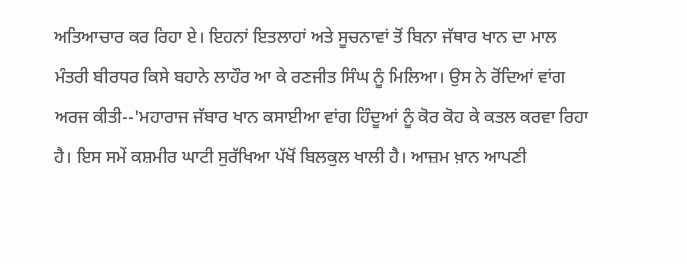ਅਤਿਆਚਾਰ ਕਰ ਰਿਹਾ ਏ। ਇਹਨਾਂ ਇਤਲਾਹਾਂ ਅਤੇ ਸੂਚਨਾਵਾਂ ਤੋਂ ਬਿਨਾ ਜੱਥਾਰ ਖਾਨ ਦਾ ਮਾਲ ਮੰਤਰੀ ਬੀਰਧਰ ਕਿਸੇ ਬਹਾਨੇ ਲਾਹੌਰ ਆ ਕੇ ਰਣਜੀਤ ਸਿੰਘ ਨੂੰ ਮਿਲਿਆ। ਉਸ ਨੇ ਰੋਂਦਿਆਂ ਵਾਂਗ ਅਰਜ ਕੀਤੀ--'ਮਹਾਰਾਜ ਜੱਬਾਰ ਖਾਨ ਕਸਾਈਆ ਵਾਂਗ ਹਿੰਦੂਆਂ ਨੂੰ ਕੋਰ ਕੋਹ ਕੇ ਕਤਲ ਕਰਵਾ ਰਿਹਾ ਹੈ। ਇਸ ਸਮੇਂ ਕਸ਼ਮੀਰ ਘਾਟੀ ਸੁਰੱਖਿਆ ਪੱਖੋਂ ਬਿਲਕੁਲ ਖਾਲੀ ਹੈ। ਆਜ਼ਮ ਖ਼ਾਨ ਆਪਣੀ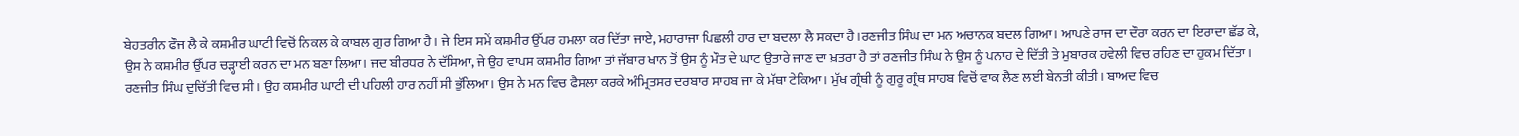ਬੇਹਤਰੀਨ ਫੌਜ ਲੈ ਕੇ ਕਸ਼ਮੀਰ ਘਾਟੀ ਵਿਚੋਂ ਨਿਕਲ ਕੇ ਕਾਬਲ ਗੁਰ ਗਿਆ ਹੈ। ਜੇ ਇਸ ਸਮੇਂ ਕਸ਼ਮੀਰ ਉੱਪਰ ਹਮਲਾ ਕਰ ਦਿੱਤਾ ਜਾਏ, ਮਹਾਰਾਜਾ ਪਿਛਲੀ ਹਾਰ ਦਾ ਬਦਲਾ ਲੈ ਸਕਦਾ ਹੈ।ਰਣਜੀਤ ਸਿੰਘ ਦਾ ਮਨ ਅਚਾਨਕ ਬਦਲ ਗਿਆ। ਆਪਣੇ ਰਾਜ ਦਾ ਦੌਰਾ ਕਰਨ ਦਾ ਇਰਾਦਾ ਛੱਡ ਕੇ, ਉਸ ਨੇ ਕਸ਼ਮੀਰ ਉੱਪਰ ਚੜ੍ਹਾਈ ਕਰਨ ਦਾ ਮਨ ਬਣਾ ਲਿਆ। ਜਦ ਬੀਰਧਰ ਨੇ ਦੱਸਿਆ, ਜੇ ਉਹ ਵਾਪਸ ਕਸ਼ਮੀਰ ਗਿਆ ਤਾਂ ਜੱਬਾਰ ਖਾਨ ਤੋਂ ਉਸ ਨੂੰ ਮੌਤ ਦੇ ਘਾਟ ਉਤਾਰੇ ਜਾਣ ਦਾ ਖ਼ਤਰਾ ਹੈ ਤਾਂ ਰਣਜੀਤ ਸਿੰਘ ਨੇ ਉਸ ਨੂੰ ਪਨਾਹ ਦੇ ਦਿੱਤੀ ਤੇ ਮੁਬਾਰਕ ਹਵੇਲੀ ਵਿਚ ਰਹਿਣ ਦਾ ਹੁਕਮ ਦਿੱਤਾ।
ਰਣਜੀਤ ਸਿੰਘ ਦੁਚਿੱਤੀ ਵਿਚ ਸੀ। ਉਹ ਕਸ਼ਮੀਰ ਘਾਟੀ ਦੀ ਪਹਿਲੀ ਹਾਰ ਨਹੀਂ ਸੀ ਭੁੱਲਿਆ। ਉਸ ਨੇ ਮਨ ਵਿਚ ਫੈਸਲਾ ਕਰਕੇ ਅੰਮ੍ਰਿਤਸਰ ਦਰਬਾਰ ਸਾਹਬ ਜਾ ਕੇ ਮੱਥਾ ਟੇਕਿਆ। ਮੁੱਖ ਗ੍ਰੰਥੀ ਨੂੰ ਗੁਰੂ ਗ੍ਰੰਥ ਸਾਹਬ ਵਿਚੋਂ ਵਾਕ ਲੈਣ ਲਈ ਬੇਨਤੀ ਕੀਤੀ। ਬਾਅਦ ਵਿਚ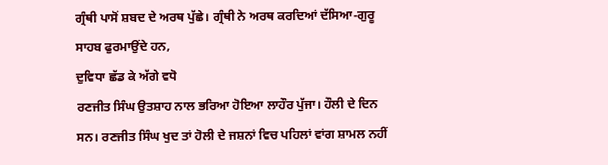ਗ੍ਰੰਥੀ ਪਾਸੋਂ ਸ਼ਬਦ ਦੇ ਅਰਥ ਪੁੱਛੇ। ਗ੍ਰੰਥੀ ਨੇ ਅਰਥ ਕਰਦਿਆਂ ਦੱਸਿਆ-ਗੁਰੂ ਸਾਹਬ ਫੁਰਮਾਉਂਦੇ ਹਨ,
ਦੁਵਿਧਾ ਛੱਡ ਕੇ ਅੱਗੇ ਵਧੋ
ਰਣਜੀਤ ਸਿੰਘ ਉਤਸ਼ਾਹ ਨਾਲ ਭਰਿਆ ਹੋਇਆ ਲਾਹੌਰ ਪੁੱਜਾ। ਹੌਲੀ ਦੇ ਦਿਨ ਸਨ। ਰਣਜੀਤ ਸਿੰਘ ਖੁਦ ਤਾਂ ਹੋਲੀ ਦੇ ਜਸ਼ਨਾਂ ਵਿਚ ਪਹਿਲਾਂ ਵਾਂਗ ਸ਼ਾਮਲ ਨਹੀਂ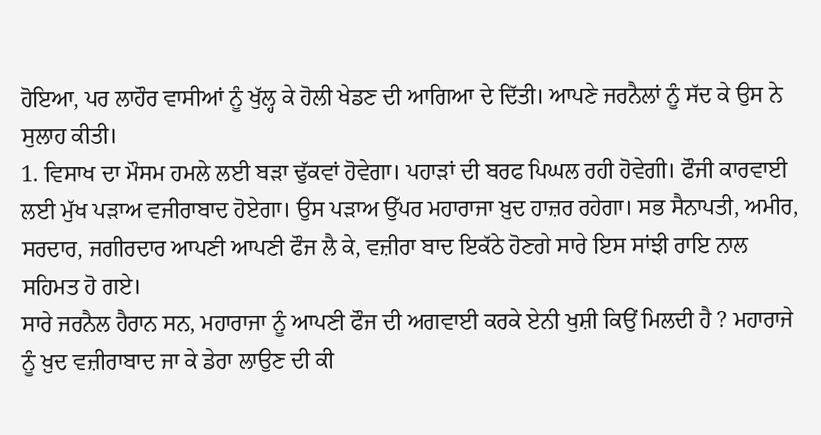ਹੋਇਆ, ਪਰ ਲਾਹੌਰ ਵਾਸੀਆਂ ਨੂੰ ਖੁੱਲ੍ਹ ਕੇ ਹੋਲੀ ਖੇਡਣ ਦੀ ਆਗਿਆ ਦੇ ਦਿੱਤੀ। ਆਪਣੇ ਜਰਨੈਲਾਂ ਨੂੰ ਸੱਦ ਕੇ ਉਸ ਨੇ ਸੁਲਾਹ ਕੀਤੀ।
1. ਵਿਸਾਖ ਦਾ ਮੌਸਮ ਹਮਲੇ ਲਈ ਬੜਾ ਢੁੱਕਵਾਂ ਹੋਵੇਗਾ। ਪਹਾੜਾਂ ਦੀ ਬਰਫ ਪਿਘਲ ਰਹੀ ਹੋਵੇਗੀ। ਫੌਜੀ ਕਾਰਵਾਈ ਲਈ ਮੁੱਖ ਪੜਾਅ ਵਜੀਰਾਬਾਦ ਹੋਏਗਾ। ਉਸ ਪੜਾਅ ਉੱਪਰ ਮਹਾਰਾਜਾ ਖ਼ੁਦ ਹਾਜ਼ਰ ਰਹੇਗਾ। ਸਭ ਸੈਨਾਪਤੀ, ਅਮੀਰ, ਸਰਦਾਰ, ਜਗੀਰਦਾਰ ਆਪਣੀ ਆਪਣੀ ਫੌਜ ਲੈ ਕੇ, ਵਜ਼ੀਰਾ ਬਾਦ ਇਕੱਠੇ ਹੋਣਗੇ ਸਾਰੇ ਇਸ ਸਾਂਝੀ ਰਾਇ ਨਾਲ ਸਹਿਮਤ ਹੋ ਗਏ।
ਸਾਰੇ ਜਰਨੈਲ ਹੈਰਾਨ ਸਨ, ਮਹਾਰਾਜਾ ਨੂੰ ਆਪਣੀ ਫੌਜ ਦੀ ਅਗਵਾਈ ਕਰਕੇ ਏਨੀ ਖੁਸ਼ੀ ਕਿਉਂ ਮਿਲਦੀ ਹੈ ? ਮਹਾਰਾਜੇ ਨੂੰ ਖ਼ੁਦ ਵਜ਼ੀਰਾਬਾਦ ਜਾ ਕੇ ਡੇਰਾ ਲਾਉਣ ਦੀ ਕੀ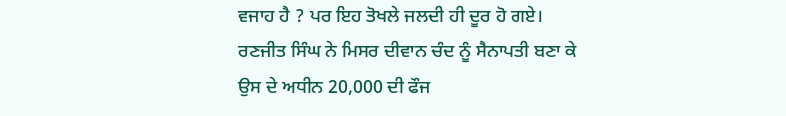ਵਜਾਹ ਹੈ ? ਪਰ ਇਹ ਤੋਖਲੇ ਜਲਦੀ ਹੀ ਦੂਰ ਹੋ ਗਏ। ਰਣਜੀਤ ਸਿੰਘ ਨੇ ਮਿਸਰ ਦੀਵਾਨ ਚੰਦ ਨੂੰ ਸੈਨਾਪਤੀ ਬਣਾ ਕੇ ਉਸ ਦੇ ਅਧੀਨ 20,000 ਦੀ ਫੌਜ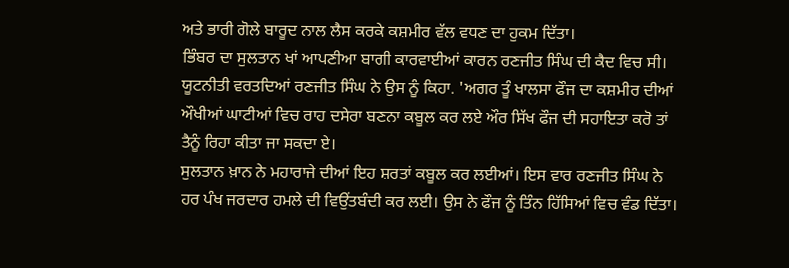ਅਤੇ ਭਾਰੀ ਗੋਲੇ ਬਾਰੂਦ ਨਾਲ ਲੈਸ ਕਰਕੇ ਕਸ਼ਮੀਰ ਵੱਲ ਵਧਣ ਦਾ ਹੁਕਮ ਦਿੱਤਾ।
ਭਿੰਬਰ ਦਾ ਸੁਲਤਾਨ ਖਾਂ ਆਪਣੀਆ ਬਾਗੀ ਕਾਰਵਾਈਆਂ ਕਾਰਨ ਰਣਜੀਤ ਸਿੰਘ ਦੀ ਕੈਦ ਵਿਚ ਸੀ। ਯੂਟਨੀਤੀ ਵਰਤਦਿਆਂ ਰਣਜੀਤ ਸਿੰਘ ਨੇ ਉਸ ਨੂੰ ਕਿਹਾ. 'ਅਗਰ ਤੂੰ ਖਾਲਸਾ ਫੌਜ ਦਾ ਕਸ਼ਮੀਰ ਦੀਆਂ ਔਖੀਆਂ ਘਾਟੀਆਂ ਵਿਚ ਰਾਹ ਦਸੇਰਾ ਬਣਨਾ ਕਬੂਲ ਕਰ ਲਏ ਔਰ ਸਿੱਖ ਫੌਜ ਦੀ ਸਹਾਇਤਾ ਕਰੋ ਤਾਂ ਤੈਨੂੰ ਰਿਹਾ ਕੀਤਾ ਜਾ ਸਕਦਾ ਏ।
ਸੁਲਤਾਨ ਖ਼ਾਨ ਨੇ ਮਹਾਰਾਜੇ ਦੀਆਂ ਇਹ ਸ਼ਰਤਾਂ ਕਬੂਲ ਕਰ ਲਈਆਂ। ਇਸ ਵਾਰ ਰਣਜੀਤ ਸਿੰਘ ਨੇ ਹਰ ਪੰਖ ਜਰਦਾਰ ਹਮਲੇ ਦੀ ਵਿਉਂਤਬੰਦੀ ਕਰ ਲਈ। ਉਸ ਨੇ ਫੌਜ ਨੂੰ ਤਿੰਨ ਹਿੱਸਿਆਂ ਵਿਚ ਵੰਡ ਦਿੱਤਾ।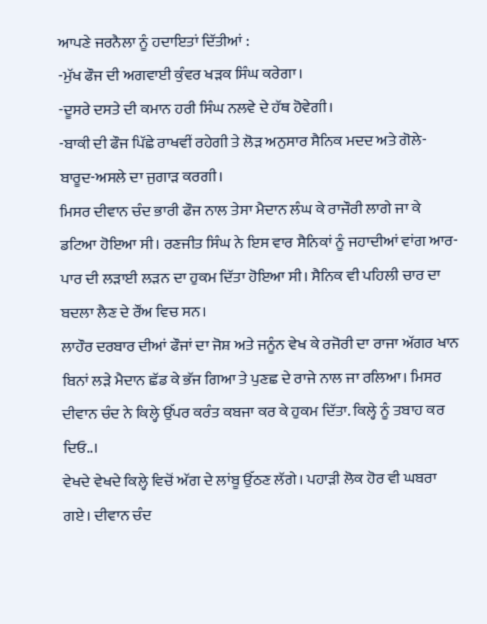ਆਪਣੇ ਜਰਨੈਲਾ ਨੂੰ ਹਦਾਇਤਾਂ ਦਿੱਤੀਆਂ :
-ਮੁੱਖ ਫੌਜ ਦੀ ਅਗਵਾਈ ਕੁੰਵਰ ਖੜਕ ਸਿੰਘ ਕਰੇਗਾ।
-ਦੂਸਰੇ ਦਸਤੇ ਦੀ ਕਮਾਨ ਹਰੀ ਸਿੰਘ ਨਲਵੇ ਦੇ ਹੱਥ ਹੋਵੇਗੀ।
-ਬਾਕੀ ਦੀ ਫੌਜ ਪਿੱਛੇ ਰਾਖਵੀਂ ਰਹੇਗੀ ਤੇ ਲੋੜ ਅਨੁਸਾਰ ਸੈਨਿਕ ਮਦਦ ਅਤੇ ਗੋਲੇ-ਬਾਰੂਦ-ਅਸਲੇ ਦਾ ਜੁਗਾੜ ਕਰਗੀ।
ਮਿਸਰ ਦੀਵਾਨ ਚੰਦ ਭਾਰੀ ਫੌਜ ਨਾਲ ਤੇਸਾ ਮੈਦਾਨ ਲੰਘ ਕੇ ਰਾਜੌਰੀ ਲਾਗੇ ਜਾ ਕੇ ਡਟਿਆ ਹੋਇਆ ਸੀ। ਰਣਜੀਤ ਸਿੰਘ ਨੇ ਇਸ ਵਾਰ ਸੈਨਿਕਾਂ ਨੂੰ ਜਹਾਦੀਆਂ ਵਾਂਗ ਆਰ-ਪਾਰ ਦੀ ਲੜਾਈ ਲੜਨ ਦਾ ਹੁਕਮ ਦਿੱਤਾ ਹੋਇਆ ਸੀ। ਸੈਨਿਕ ਵੀ ਪਹਿਲੀ ਚਾਰ ਦਾ ਬਦਲਾ ਲੈਣ ਦੇ ਰੌਂਅ ਵਿਚ ਸਨ।
ਲਾਹੌਰ ਦਰਬਾਰ ਦੀਆਂ ਫੌਜਾਂ ਦਾ ਜੋਸ਼ ਅਤੇ ਜਨੂੰਨ ਵੇਖ ਕੇ ਰਜੋਰੀ ਦਾ ਰਾਜਾ ਅੱਗਰ ਖਾਨ ਬਿਨਾਂ ਲੜੇ ਮੈਦਾਨ ਛੱਡ ਕੇ ਭੱਜ ਗਿਆ ਤੇ ਪੁਣਛ ਦੇ ਰਾਜੇ ਨਾਲ ਜਾ ਰਲਿਆ। ਮਿਸਰ ਦੀਵਾਨ ਚੰਦ ਨੇ ਕਿਲ੍ਹੇ ਉੱਪਰ ਕਰੰਤ ਕਬਜਾ ਕਰ ਕੇ ਹੁਕਮ ਦਿੱਤਾ. ਕਿਲ੍ਹੇ ਨੂੰ ਤਬਾਹ ਕਰ ਦਿਓ..।
ਵੇਖਦੇ ਵੇਖਦੇ ਕਿਲ੍ਹੇ ਵਿਚੋਂ ਅੱਗ ਦੇ ਲਾਂਬੂ ਉੱਠਣ ਲੱਗੇ। ਪਹਾੜੀ ਲੋਕ ਹੋਰ ਵੀ ਘਬਰਾ ਗਏ। ਦੀਵਾਨ ਚੰਦ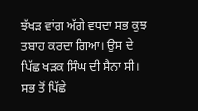ਝੱਖੜ ਵਾਂਗ ਅੱਗੇ ਵਧਦਾ ਸਭ ਕੁਝ ਤਬਾਹ ਕਰਦਾ ਗਿਆ। ਉਸ ਦੇ ਪਿੱਛ ਖੜਕ ਸਿੰਘ ਦੀ ਸੈਨਾ ਸੀ। ਸਭ ਤੋਂ ਪਿੱਛੇ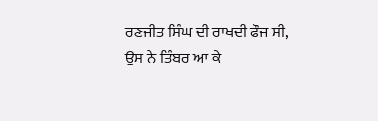ਰਣਜੀਤ ਸਿੰਘ ਦੀ ਰਾਖਦੀ ਫੌਜ ਸੀ, ਉਸ ਨੇ ਤਿੰਬਰ ਆ ਕੇ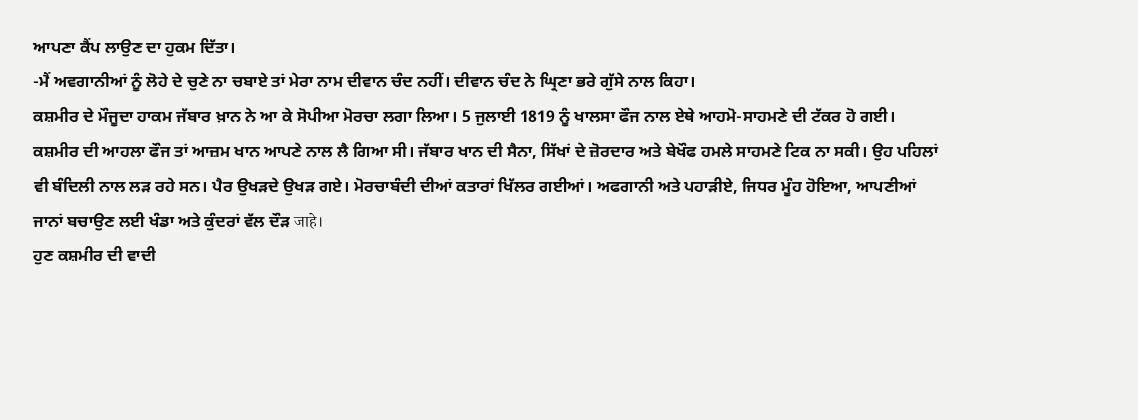ਆਪਣਾ ਕੈਂਪ ਲਾਉਣ ਦਾ ਹੁਕਮ ਦਿੱਤਾ।
-ਮੈਂ ਅਵਗਾਨੀਆਂ ਨੂੰ ਲੋਹੇ ਦੇ ਚੁਣੇ ਨਾ ਚਬਾਏ ਤਾਂ ਮੇਰਾ ਨਾਮ ਦੀਵਾਨ ਚੰਦ ਨਹੀਂ। ਦੀਵਾਨ ਚੰਦ ਨੇ ਘ੍ਰਿਣਾ ਭਰੇ ਗੁੱਸੇ ਨਾਲ ਕਿਹਾ।
ਕਸ਼ਮੀਰ ਦੇ ਮੌਜੂਦਾ ਹਾਕਮ ਜੱਬਾਰ ਖ਼ਾਨ ਨੇ ਆ ਕੇ ਸੋਪੀਆ ਮੋਰਚਾ ਲਗਾ ਲਿਆ। 5 ਜੁਲਾਈ 1819 ਨੂੰ ਖਾਲਸਾ ਫੌਜ ਨਾਲ ਏਥੇ ਆਹਮੋ-ਸਾਹਮਣੇ ਦੀ ਟੱਕਰ ਹੋ ਗਈ। ਕਸ਼ਮੀਰ ਦੀ ਆਹਲਾ ਫੌਜ ਤਾਂ ਆਜ਼ਮ ਖਾਨ ਆਪਣੇ ਨਾਲ ਲੈ ਗਿਆ ਸੀ। ਜੱਬਾਰ ਖਾਨ ਦੀ ਸੈਨਾ, ਸਿੱਖਾਂ ਦੇ ਜ਼ੋਰਦਾਰ ਅਤੇ ਬੇਖੌਫ ਹਮਲੇ ਸਾਹਮਣੇ ਟਿਕ ਨਾ ਸਕੀ। ਉਹ ਪਹਿਲਾਂ ਵੀ ਬੰਦਿਲੀ ਨਾਲ ਲੜ ਰਹੇ ਸਨ। ਪੈਰ ਉਖੜਦੇ ਉਖੜ ਗਏ। ਮੋਰਚਾਬੰਦੀ ਦੀਆਂ ਕਤਾਰਾਂ ਖਿੱਲਰ ਗਈਆਂ। ਅਫਗਾਨੀ ਅਤੇ ਪਹਾੜੀਏ, ਜਿਧਰ ਮੂੰਹ ਹੋਇਆ, ਆਪਣੀਆਂ ਜਾਨਾਂ ਬਚਾਉਣ ਲਈ ਖੰਡਾ ਅਤੇ ਕੁੰਦਰਾਂ ਵੱਲ ਦੌੜ जाहे।
ਹੁਣ ਕਸ਼ਮੀਰ ਦੀ ਵਾਦੀ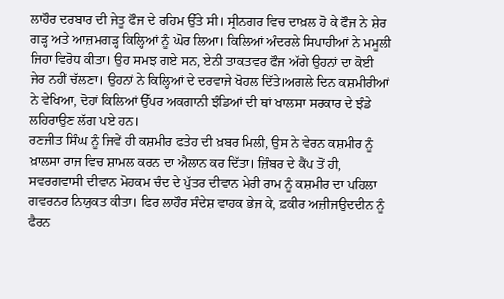ਲਾਹੌਰ ਦਰਬਾਰ ਦੀ ਜੇਤੂ ਫੌਜ ਦੇ ਰਹਿਮ ਉੱਤੇ ਸੀ। ਸ੍ਰੀਨਗਰ ਵਿਚ ਦਾਖ਼ਲ ਹੋ ਕੇ ਫੌਜ ਨੇ ਸ਼ੇਰ ਗੜ੍ਹ ਅਤੇ ਆਜ਼ਮਗੜ੍ਹ ਕਿਲ੍ਹਿਆਂ ਨੂੰ ਘੋਰ ਲਿਆ। ਕਿਲਿਆਂ ਅੰਦਰਲੇ ਸਿਪਾਹੀਆਂ ਨੇ ਮਮੂਲੀ ਜਿਹਾ ਵਿਰੋਧ ਕੀਤਾ। ਉਹ ਸਮਝ ਗਏ ਸਨ, ਏਨੀ ਤਾਕਤਵਰ ਫੌਜ ਅੱਗੇ ਉਹਨਾਂ ਦਾ ਕੋਈ ਜੇਰ ਨਹੀਂ ਚੱਲਣਾ। ਉਹਨਾਂ ਨੇ ਕਿਲ੍ਹਿਆਂ ਦੇ ਦਰਵਾਜੇ ਖੋਹਲ ਦਿੱਤੇ।ਅਗਲੇ ਦਿਨ ਕਸ਼ਮੀਰੀਆਂ ਨੇ ਵੇਖਿਆ, ਦੋਹਾਂ ਕਿਲਿਆਂ ਉੱਪਰ ਅਕਗਾਨੀ ਝੰਡਿਆਂ ਦੀ ਥਾਂ ਖਾਲਸਾ ਸਰਕਾਰ ਦੇ ਝੰਡੇ ਲਹਿਰਾਉਣ ਲੱਗ ਪਏ ਹਨ।
ਰਣਜੀਤ ਸਿੰਘ ਨੂੰ ਜਿਵੇਂ ਹੀ ਕਸ਼ਮੀਰ ਫਤੇਹ ਦੀ ਖ਼ਬਰ ਮਿਲੀ, ਉਸ ਨੇ ਵੇਰਨ ਕਸ਼ਮੀਰ ਨੂੰ ਖ਼ਾਲਸਾ ਰਾਜ ਵਿਚ ਸ਼ਾਮਲ ਕਰਨ ਦਾ ਐਲਾਨ ਕਰ ਦਿੱਤਾ। ਜ਼ਿੰਬਰ ਦੇ ਕੈਂਪ ਤੋਂ ਹੀ, ਸਵਰਗਵਾਸੀ ਦੀਵਾਨ ਮੋਹਕਮ ਚੰਦ ਦੇ ਪੁੱਤਰ ਦੀਵਾਨ ਮੇਰੀ ਰਾਮ ਨੂੰ ਕਸ਼ਮੀਰ ਦਾ ਪਹਿਲਾ ਗਵਰਨਰ ਨਿਯੁਕਤ ਕੀਤਾ। ਫਿਰ ਲਾਹੌਰ ਸੰਦੇਸ਼ ਵਾਹਕ ਭੇਜ ਕੇ, ਫ਼ਕੀਰ ਅਜ਼ੀਜਉਦਦੀਨ ਨੂੰ ਫੈਰਨ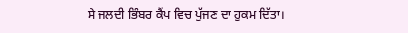ਸੇ ਜਲਦੀ ਭਿੰਬਰ ਕੈਂਪ ਵਿਚ ਪੁੱਜਣ ਦਾ ਹੁਕਮ ਦਿੱਤਾ।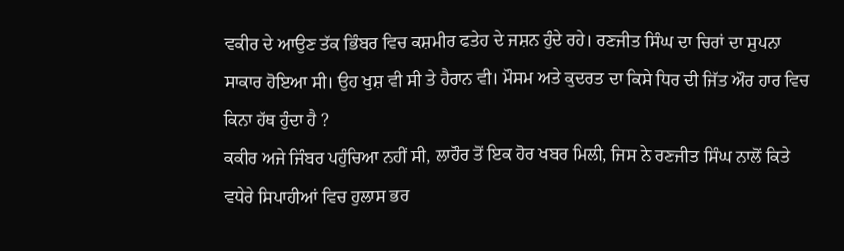ਵਕੀਰ ਦੇ ਆਉਣ ਤੱਕ ਭਿੰਬਰ ਵਿਚ ਕਸ਼ਮੀਰ ਫਤੇਹ ਦੇ ਜਸ਼ਨ ਹੁੰਦੇ ਰਹੇ। ਰਣਜੀਤ ਸਿੰਘ ਦਾ ਚਿਰਾਂ ਦਾ ਸੁਪਨਾ ਸਾਕਾਰ ਹੋਇਆ ਸੀ। ਉਹ ਖੁਸ਼ ਵੀ ਸੀ ਤੇ ਹੈਰਾਨ ਵੀ। ਮੌਸਮ ਅਤੇ ਕੁਦਰਤ ਦਾ ਕਿਸੇ ਧਿਰ ਦੀ ਜਿੱਤ ਔਰ ਹਾਰ ਵਿਚ ਕਿਨਾ ਹੱਥ ਹੁੰਦਾ ਹੈ ?
ਕਕੀਰ ਅਜੇ ਜਿੰਬਰ ਪਹੁੰਚਿਆ ਨਹੀਂ ਸੀ, ਲਾਹੌਰ ਤੋਂ ਇਕ ਹੋਰ ਖਬਰ ਮਿਲੀ, ਜਿਸ ਨੇ ਰਣਜੀਤ ਸਿੰਘ ਨਾਲੋਂ ਕਿਤੇ ਵਧੇਰੇ ਸਿਪਾਹੀਆਂ ਵਿਚ ਹੁਲਾਸ ਭਰ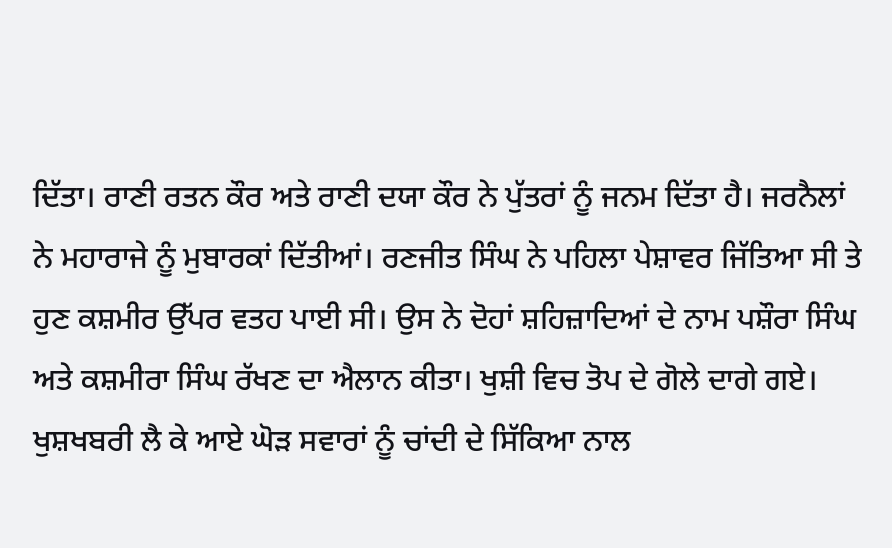ਦਿੱਤਾ। ਰਾਣੀ ਰਤਨ ਕੌਰ ਅਤੇ ਰਾਣੀ ਦਯਾ ਕੌਰ ਨੇ ਪੁੱਤਰਾਂ ਨੂੰ ਜਨਮ ਦਿੱਤਾ ਹੈ। ਜਰਨੈਲਾਂ ਨੇ ਮਹਾਰਾਜੇ ਨੂੰ ਮੁਬਾਰਕਾਂ ਦਿੱਤੀਆਂ। ਰਣਜੀਤ ਸਿੰਘ ਨੇ ਪਹਿਲਾ ਪੇਸ਼ਾਵਰ ਜਿੱਤਿਆ ਸੀ ਤੇ ਹੁਣ ਕਸ਼ਮੀਰ ਉੱਪਰ ਵਤਹ ਪਾਈ ਸੀ। ਉਸ ਨੇ ਦੋਹਾਂ ਸ਼ਹਿਜ਼ਾਦਿਆਂ ਦੇ ਨਾਮ ਪਸ਼ੌਰਾ ਸਿੰਘ ਅਤੇ ਕਸ਼ਮੀਰਾ ਸਿੰਘ ਰੱਖਣ ਦਾ ਐਲਾਨ ਕੀਤਾ। ਖੁਸ਼ੀ ਵਿਚ ਤੋਪ ਦੇ ਗੋਲੇ ਦਾਗੇ ਗਏ। ਖੁਸ਼ਖਬਰੀ ਲੈ ਕੇ ਆਏ ਘੋੜ ਸਵਾਰਾਂ ਨੂੰ ਚਾਂਦੀ ਦੇ ਸਿੱਕਿਆ ਨਾਲ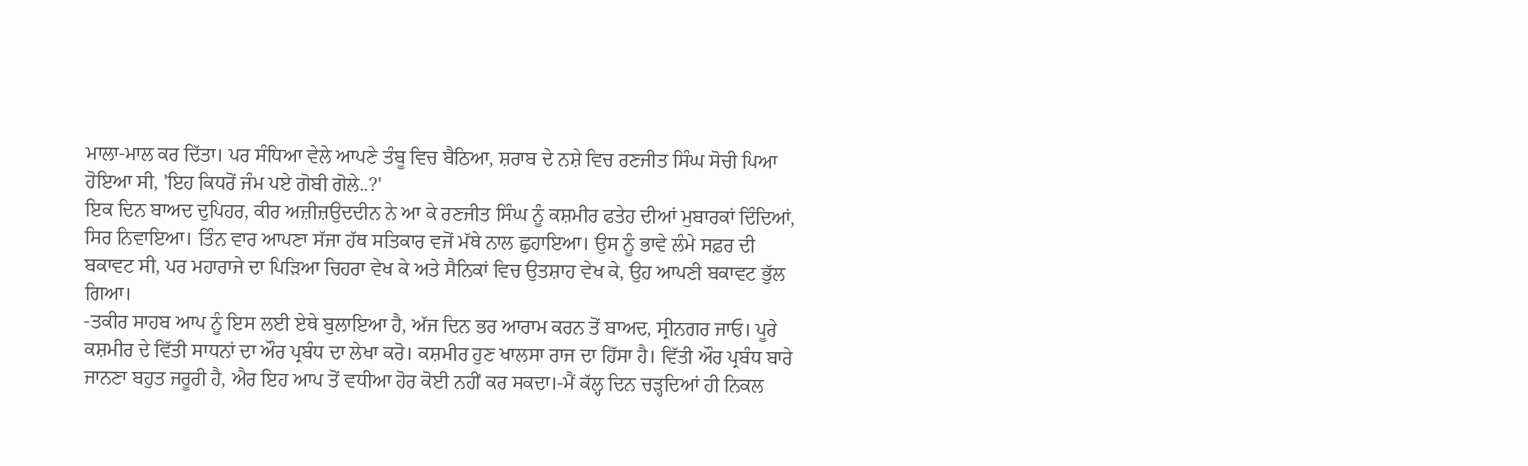ਮਾਲਾ-ਮਾਲ ਕਰ ਦਿੱਤਾ। ਪਰ ਸੰਧਿਆ ਵੇਲੇ ਆਪਣੇ ਤੰਬੂ ਵਿਚ ਬੈਠਿਆ, ਸ਼ਰਾਬ ਦੇ ਨਸ਼ੇ ਵਿਚ ਰਣਜੀਤ ਸਿੰਘ ਸੋਚੀ ਪਿਆ ਹੋਇਆ ਸੀ, 'ਇਹ ਕਿਧਰੋਂ ਜੰਮ ਪਏ ਗੋਬੀ ਗੋਲੇ..?'
ਇਕ ਦਿਨ ਬਾਅਦ ਦੁਪਿਹਰ, ਕੀਰ ਅਜ਼ੀਜ਼ਉਦਦੀਨ ਨੇ ਆ ਕੇ ਰਣਜੀਤ ਸਿੰਘ ਨੂੰ ਕਸ਼ਮੀਰ ਫਤੇਹ ਦੀਆਂ ਮੁਬਾਰਕਾਂ ਦਿੰਦਿਆਂ, ਸਿਰ ਨਿਵਾਇਆ। ਤਿੰਨ ਵਾਰ ਆਪਣਾ ਸੱਜਾ ਹੱਥ ਸਤਿਕਾਰ ਵਜੋਂ ਮੱਥੇ ਨਾਲ ਛੁਹਾਇਆ। ਉਸ ਨੂੰ ਭਾਵੇ ਲੰਮੇ ਸਫ਼ਰ ਦੀ ਬਕਾਵਟ ਸੀ, ਪਰ ਮਹਾਰਾਜੇ ਦਾ ਪਿੜਿਆ ਚਿਹਰਾ ਵੇਖ ਕੇ ਅਤੇ ਸੈਨਿਕਾਂ ਵਿਚ ਉਤਸ਼ਾਹ ਵੇਖ ਕੇ, ਉਹ ਆਪਣੀ ਬਕਾਵਟ ਭੁੱਲ ਗਿਆ।
-ਤਕੀਰ ਸਾਹਬ ਆਪ ਨੂੰ ਇਸ ਲਈ ਏਥੇ ਬੁਲਾਇਆ ਹੈ, ਅੱਜ ਦਿਨ ਭਰ ਆਰਾਮ ਕਰਨ ਤੋਂ ਬਾਅਦ, ਸ੍ਰੀਨਗਰ ਜਾਓ। ਪੂਰੇ ਕਸ਼ਮੀਰ ਦੇ ਵਿੱਤੀ ਸਾਧਨਾਂ ਦਾ ਔਰ ਪ੍ਰਬੰਧ ਦਾ ਲੇਖਾ ਕਰੋ। ਕਸ਼ਮੀਰ ਹੁਣ ਖਾਲਸਾ ਰਾਜ ਦਾ ਹਿੱਸਾ ਹੈ। ਵਿੱਤੀ ਔਰ ਪ੍ਰਬੰਧ ਬਾਰੇ ਜਾਨਣਾ ਬਹੁਤ ਜਰੂਰੀ ਹੈ, ਐਰ ਇਹ ਆਪ ਤੋਂ ਵਧੀਆ ਹੋਰ ਕੋਈ ਨਹੀਂ ਕਰ ਸਕਦਾ।-ਮੈਂ ਕੱਲ੍ਹ ਦਿਨ ਚੜ੍ਹਦਿਆਂ ਹੀ ਨਿਕਲ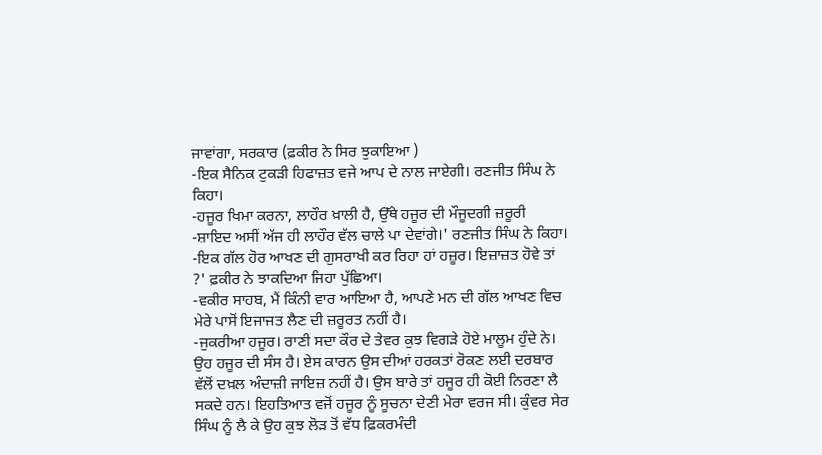ਜਾਵਾਂਗਾ, ਸਰਕਾਰ (ਫ਼ਕੀਰ ਨੇ ਸਿਰ ਝੁਕਾਇਆ )
-ਇਕ ਸੈਨਿਕ ਟੁਕੜੀ ਹਿਫਾਜ਼ਤ ਵਜੇ ਆਪ ਦੇ ਨਾਲ ਜਾਏਗੀ। ਰਣਜੀਤ ਸਿੰਘ ਨੇ ਕਿਹਾ।
-ਹਜੂਰ ਖਿਮਾ ਕਰਨਾ, ਲਾਹੌਰ ਖ਼ਾਲੀ ਹੈ, ਉੱਥੇ ਹਜੂਰ ਦੀ ਮੌਜੂਦਗੀ ਜ਼ਰੂਰੀ
-ਸ਼ਾਇਦ ਅਸੀਂ ਅੱਜ ਹੀ ਲਾਹੌਰ ਵੱਲ ਚਾਲੇ ਪਾ ਦੇਵਾਂਗੇ।' ਰਣਜੀਤ ਸਿੰਘ ਨੇ ਕਿਹਾ।
-ਇਕ ਗੱਲ ਹੋਰ ਆਖਣ ਦੀ ਗੁਸਰਾਖੀ ਕਰ ਰਿਹਾ ਹਾਂ ਹਜ਼ੂਰ। ਇਜ਼ਾਜ਼ਤ ਹੋਵੇ ਤਾਂ ?' ਫ਼ਕੀਰ ਨੇ ਝਾਕਦਿਆ ਜਿਹਾ ਪੁੱਛਿਆ।
-ਵਕੀਰ ਸਾਹਬ, ਮੈਂ ਕਿੰਨੀ ਵਾਰ ਆਇਆ ਹੈ, ਆਪਣੇ ਮਨ ਦੀ ਗੱਲ ਆਖਣ ਵਿਚ ਮੇਰੇ ਪਾਸੋਂ ਇਜਾਜਤ ਲੈਣ ਦੀ ਜ਼ਰੂਰਤ ਨਹੀਂ ਹੈ।
-ਜੁਕਰੀਆ ਹਜੂਰ। ਰਾਣੀ ਸਦਾ ਕੌਰ ਦੇ ਤੇਵਰ ਕੁਝ ਵਿਗੜੇ ਹੋਏ ਮਾਲੂਮ ਹੁੰਦੇ ਨੇ। ਉਹ ਹਜੂਰ ਦੀ ਸੰਸ ਹੈ। ਏਸ ਕਾਰਨ ਉਸ ਦੀਆਂ ਹਰਕਤਾਂ ਰੋਕਣ ਲਈ ਦਰਬਾਰ ਵੱਲੋਂ ਦਖ਼ਲ ਅੰਦਾਜ਼ੀ ਜਾਇਜ਼ ਨਹੀਂ ਹੈ। ਉਸ ਬਾਰੇ ਤਾਂ ਹਜੂਰ ਹੀ ਕੋਈ ਨਿਰਣਾ ਲੈ ਸਕਦੇ ਹਨ। ਇਹਤਿਆਤ ਵਜੋਂ ਹਜੂਰ ਨੂੰ ਸੂਚਨਾ ਦੇਣੀ ਮੇਰਾ ਵਰਜ ਸੀ। ਕੁੰਵਰ ਸੇਰ ਸਿੰਘ ਨੂੰ ਲੈ ਕੇ ਉਹ ਕੁਝ ਲੋੜ ਤੋਂ ਵੱਧ ਫ਼ਿਕਰਮੰਦੀ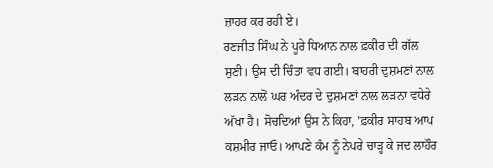ਜ਼ਾਹਰ ਕਰ ਰਹੀ ਏ।
ਰਣਜੀਤ ਸਿੰਘ ਨੇ ਪੂਰੇ ਧਿਆਨ ਨਾਲ ਫ਼ਕੀਰ ਦੀ ਗੱਲ ਸੁਣੀ। ਉਸ ਦੀ ਚਿੰਤਾ ਵਧ ਗਈ। ਬਾਹਰੀ ਦੁਸ਼ਮਣਾਂ ਨਾਲ ਲੜਨ ਨਾਲੋਂ ਘਰ ਅੰਦਰ ਦੇ ਦੁਸ਼ਮਣਾਂ ਨਾਲ ਲੜਨਾ ਵਧੇਰੇ ਅੱਖਾ ਹੈ। ਸੋਚਦਿਆਂ ਉਸ ਨੇ ਕਿਹਾ, 'ਫ਼ਕੀਰ ਸਾਹਬ ਆਪ ਕਸ਼ਮੀਰ ਜਾਓ। ਆਪਣੇ ਕੰਮ ਨੂੰ ਨੇਪਰੇ ਚਾੜ੍ਹ ਕੇ ਜਦ ਲਾਹੌਰ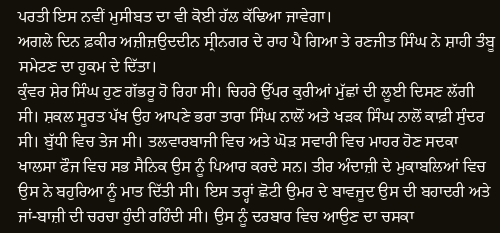ਪਰਤੀ ਇਸ ਨਵੀਂ ਮੁਸੀਬਤ ਦਾ ਵੀ ਕੋਈ ਹੱਲ ਕੱਢਿਆ ਜਾਵੇਗਾ।
ਅਗਲੇ ਦਿਨ ਫ਼ਕੀਰ ਅਜ਼ੀਜ਼ਉਦਦੀਨ ਸ੍ਰੀਨਗਰ ਦੇ ਰਾਹ ਪੈ ਗਿਆ ਤੇ ਰਣਜੀਤ ਸਿੰਘ ਨੇ ਸ਼ਾਹੀ ਤੰਬੂ ਸਮੇਟਣ ਦਾ ਹੁਕਮ ਦੇ ਦਿੱਤਾ।
ਕੁੰਵਰ ਸ਼ੇਰ ਸਿੰਘ ਹੁਣ ਗੱਭਰੂ ਹੋ ਰਿਹਾ ਸੀ। ਚਿਹਰੇ ਉੱਪਰ ਕੁਰੀਆਂ ਮੁੱਛਾਂ ਦੀ ਲੂਈ ਦਿਸਣ ਲੱਗੀ ਸੀ। ਸ਼ਕਲ ਸੂਰਤ ਪੱਖ ਉਹ ਆਪਣੇ ਭਰਾ ਤਾਰਾ ਸਿੰਘ ਨਾਲੋਂ ਅਤੇ ਖੜਕ ਸਿੰਘ ਨਾਲੋਂ ਕਾਫ਼ੀ ਸੁੰਦਰ ਸੀ। ਬੁੱਧੀ ਵਿਚ ਤੇਜ ਸੀ। ਤਲਵਾਰਬਾਜੀ ਵਿਚ ਅਤੇ ਘੋੜ ਸਵਾਰੀ ਵਿਚ ਮਾਹਰ ਹੋਣ ਸਦਕਾ ਖਾਲਸਾ ਫੌਜ ਵਿਚ ਸਭ ਸੈਨਿਕ ਉਸ ਨੂੰ ਪਿਆਰ ਕਰਦੇ ਸਨ। ਤੀਰ ਅੰਦਾਜ਼ੀ ਦੇ ਮੁਕਾਬਲਿਆਂ ਵਿਚ ਉਸ ਨੇ ਬਹੁਰਿਆ ਨੂੰ ਮਾਤ ਦਿੱਤੀ ਸੀ। ਇਸ ਤਰ੍ਹਾਂ ਛੋਟੀ ਉਮਰ ਦੇ ਬਾਵਜੂਦ ਉਸ ਦੀ ਬਹਾਦਰੀ ਅਤੇ ਜਾਂ-ਬਾਜ਼ੀ ਦੀ ਚਰਚਾ ਹੁੰਦੀ ਰਹਿੰਦੀ ਸੀ। ਉਸ ਨੂੰ ਦਰਬਾਰ ਵਿਚ ਆਉਣ ਦਾ ਚਸਕਾ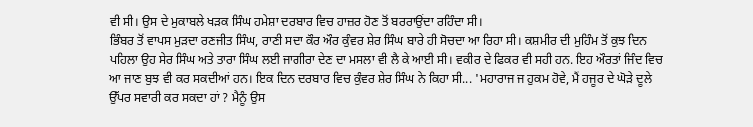ਵੀ ਸੀ। ਉਸ ਦੇ ਮੁਕਾਬਲੇ ਖੜਕ ਸਿੰਘ ਹਮੇਸ਼ਾ ਦਰਬਾਰ ਵਿਚ ਹਾਜ਼ਰ ਹੋਣ ਤੋਂ ਬਰਰਾਉਂਦਾ ਰਹਿੰਦਾ ਸੀ।
ਭਿੰਬਰ ਤੋਂ ਵਾਪਸ ਮੁੜਦਾ ਰਣਜੀਤ ਸਿੰਘ, ਰਾਣੀ ਸਦਾ ਕੌਰ ਔਰ ਕੁੰਵਰ ਸ਼ੇਰ ਸਿੰਘ ਬਾਰੇ ਹੀ ਸੋਚਦਾ ਆ ਰਿਹਾ ਸੀ। ਕਸ਼ਮੀਰ ਦੀ ਮੁਹਿੰਮ ਤੋਂ ਕੁਝ ਦਿਨ ਪਹਿਲਾ ਉਹ ਸੇਰ ਸਿੰਘ ਅਤੇ ਤਾਰਾ ਸਿੰਘ ਲਈ ਜਾਗੀਰਾ ਦੇਣ ਦਾ ਮਸਲਾ ਵੀ ਲੈ ਕੇ ਆਈ ਸੀ। ਵਕੀਰ ਦੇ ਫਿਕਰ ਵੀ ਸਹੀ ਹਨ. ਇਹ ਔਰਤਾਂ ਜਿੰਦ ਵਿਚ ਆ ਜਾਣ ਬੁਝ ਵੀ ਕਰ ਸਕਦੀਆਂ ਹਨ। ਇਕ ਦਿਨ ਦਰਬਾਰ ਵਿਚ ਕੁੰਵਰ ਸ਼ੇਰ ਸਿੰਘ ਨੇ ਕਿਹਾ ਸੀ... 'ਮਹਾਰਾਜ ਜ ਹੁਕਮ ਹੋਵੇ, ਮੈਂ ਹਜੂਰ ਦੇ ਘੋੜੇ ਦੂਲੇ ਉੱਪਰ ਸਵਾਰੀ ਕਰ ਸਕਦਾ ਹਾਂ ? ਮੈਨੂੰ ਉਸ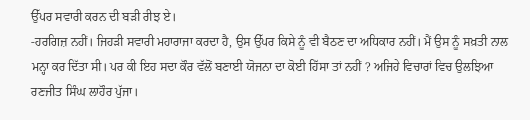ਉੱਪਰ ਸਵਾਰੀ ਕਰਨ ਦੀ ਬੜੀ ਰੀਝ ਏ।
-ਹਰਗਿਜ਼ ਨਹੀਂ। ਜਿਹੜੀ ਸਵਾਰੀ ਮਹਾਰਾਜਾ ਕਰਦਾ ਹੈ, ਉਸ ਉੱਪਰ ਕਿਸੇ ਨੂੰ ਵੀ ਬੈਠਣ ਦਾ ਅਧਿਕਾਰ ਨਹੀਂ। ਮੈਂ ਉਸ ਨੂੰ ਸਖ਼ਤੀ ਨਾਲ ਮਨ੍ਹਾ ਕਰ ਦਿੱਤਾ ਸੀ। ਪਰ ਕੀ ਇਹ ਸਦਾ ਕੌਰ ਵੱਲੋਂ ਬਣਾਈ ਯੋਜਨਾ ਦਾ ਕੋਈ ਹਿੱਸਾ ਤਾਂ ਨਹੀਂ ? ਅਜਿਹੇ ਵਿਚਾਰਾਂ ਵਿਚ ਉਲਝਿਆ ਰਣਜੀਤ ਸਿੰਘ ਲਾਹੌਰ ਪੁੱਜਾ।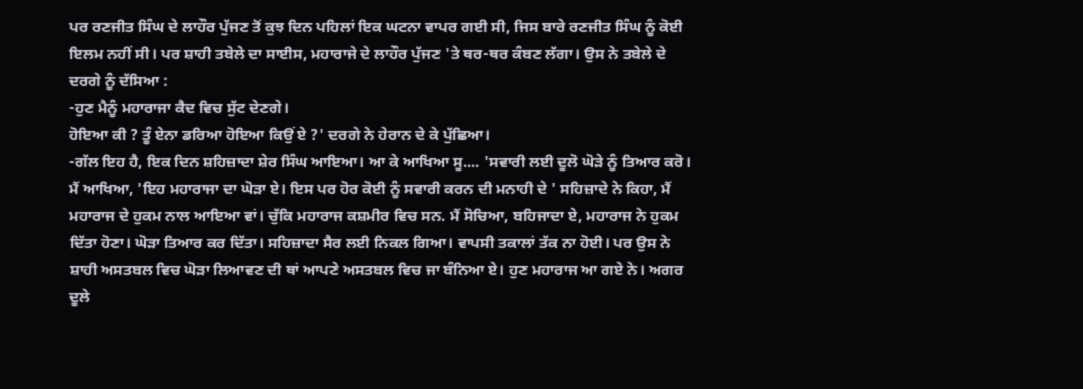ਪਰ ਰਣਜੀਤ ਸਿੰਘ ਦੇ ਲਾਹੌਰ ਪੁੱਜਣ ਤੋਂ ਕੁਝ ਦਿਨ ਪਹਿਲਾਂ ਇਕ ਘਟਨਾ ਵਾਪਰ ਗਈ ਸੀ, ਜਿਸ ਬਾਰੇ ਰਣਜੀਤ ਸਿੰਘ ਨੂੰ ਕੋਈ ਇਲਮ ਨਹੀਂ ਸੀ। ਪਰ ਸ਼ਾਹੀ ਤਬੇਲੇ ਦਾ ਸਾਈਸ, ਮਹਾਰਾਜੇ ਦੇ ਲਾਹੌਰ ਪੁੱਜਣ 'ਤੇ ਥਰ-ਥਰ ਕੰਬਣ ਲੱਗਾ। ਉਸ ਨੇ ਤਬੇਲੇ ਦੇ ਦਰਗੇ ਨੂੰ ਦੱਸਿਆ :
-ਹੁਣ ਮੈਨੂੰ ਮਹਾਰਾਜਾ ਕੈਦ ਵਿਚ ਸੁੱਟ ਦੇਣਗੇ।
ਹੋਇਆ ਕੀ ? ਤੂੰ ਏਨਾ ਡਰਿਆ ਹੋਇਆ ਕਿਉਂ ਏ ?' ਦਰਗੇ ਨੇ ਹੇਰਾਨ ਦੇ ਕੇ ਪੁੱਛਿਆ।
-ਗੱਲ ਇਹ ਹੈ, ਇਕ ਦਿਨ ਸ਼ਹਿਜ਼ਾਦਾ ਸ਼ੇਰ ਸਿੰਘ ਆਇਆ। ਆ ਕੇ ਆਖਿਆ ਸੂ.... 'ਸਵਾਰੀ ਲਈ ਦੂਲੋ ਘੋੜੇ ਨੂੰ ਤਿਆਰ ਕਰੋ।
ਮੈਂ ਆਖਿਆ, 'ਇਹ ਮਹਾਰਾਜਾ ਦਾ ਘੋੜਾ ਏ। ਇਸ ਪਰ ਹੋਰ ਕੋਈ ਨੂੰ ਸਵਾਰੀ ਕਰਨ ਦੀ ਮਨਾਹੀ ਦੇ ' ਸਹਿਜ਼ਾਦੇ ਨੇ ਕਿਹਾ, ਮੈਂ ਮਹਾਰਾਜ ਦੇ ਹੁਕਮ ਨਾਲ ਆਇਆ ਵਾਂ। ਚੁੱਕਿ ਮਹਾਰਾਜ ਕਸ਼ਮੀਰ ਵਿਚ ਸਨ. ਮੈਂ ਸੋਚਿਆ, ਬਹਿਜਾਦਾ ਏ, ਮਹਾਰਾਜ ਨੇ ਹੁਕਮ ਦਿੱਤਾ ਹੋਣਾ। ਘੋੜਾ ਤਿਆਰ ਕਰ ਦਿੱਤਾ। ਸਹਿਜ਼ਾਦਾ ਸੈਰ ਲਈ ਨਿਕਲ ਗਿਆ। ਵਾਪਸੀ ਤਕਾਲਾਂ ਤੱਕ ਨਾ ਹੋਈ। ਪਰ ਉਸ ਨੇ ਸ਼ਾਹੀ ਅਸਤਬਲ ਵਿਚ ਘੋੜਾ ਲਿਆਵਣ ਦੀ ਥਾਂ ਆਪਣੇ ਅਸਤਬਲ ਵਿਚ ਜਾ ਬੰਨਿਆ ਏ। ਹੁਣ ਮਹਾਰਾਜ ਆ ਗਏ ਨੇ। ਅਗਰ ਦੂਲੇ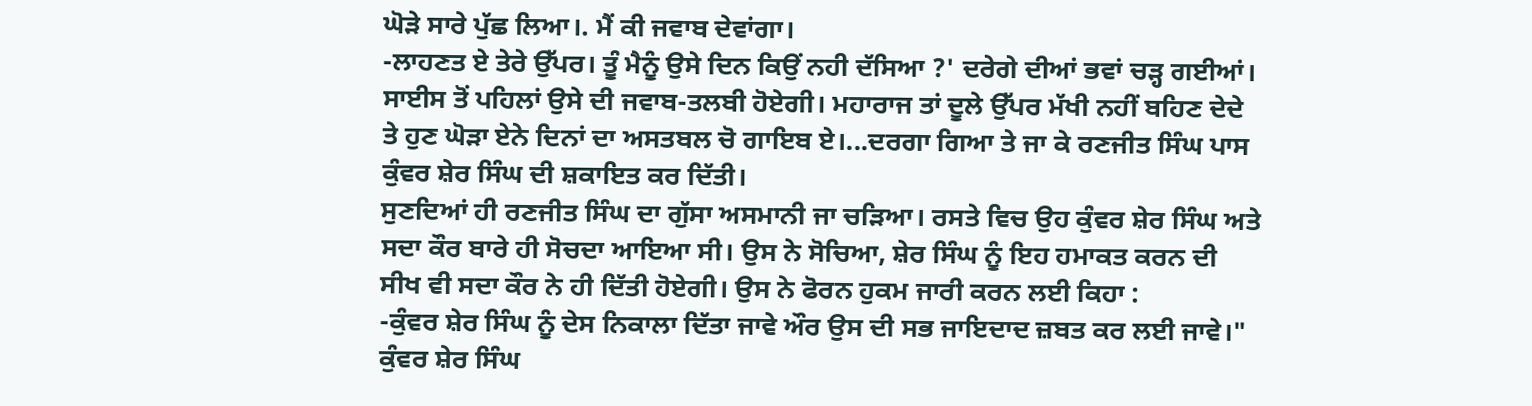ਘੋੜੇ ਸਾਰੇ ਪੁੱਛ ਲਿਆ।. ਮੈਂ ਕੀ ਜਵਾਬ ਦੇਵਾਂਗਾ।
-ਲਾਹਣਤ ਏ ਤੇਰੇ ਉੱਪਰ। ਤੂੰ ਮੈਨੂੰ ਉਸੇ ਦਿਨ ਕਿਉਂ ਨਹੀ ਦੱਸਿਆ ?' ਦਰੇਗੇ ਦੀਆਂ ਭਵਾਂ ਚੜ੍ਹ ਗਈਆਂ। ਸਾਈਸ ਤੋਂ ਪਹਿਲਾਂ ਉਸੇ ਦੀ ਜਵਾਬ-ਤਲਬੀ ਹੋਏਗੀ। ਮਹਾਰਾਜ ਤਾਂ ਦੂਲੇ ਉੱਪਰ ਮੱਖੀ ਨਹੀਂ ਬਹਿਣ ਦੇਦੇ ਤੇ ਹੁਣ ਘੋੜਾ ਏਨੇ ਦਿਨਾਂ ਦਾ ਅਸਤਬਲ ਚੋ ਗਾਇਬ ਏ।...ਦਰਗਾ ਗਿਆ ਤੇ ਜਾ ਕੇ ਰਣਜੀਤ ਸਿੰਘ ਪਾਸ ਕੁੰਵਰ ਸ਼ੇਰ ਸਿੰਘ ਦੀ ਸ਼ਕਾਇਤ ਕਰ ਦਿੱਤੀ।
ਸੁਣਦਿਆਂ ਹੀ ਰਣਜੀਤ ਸਿੰਘ ਦਾ ਗੁੱਸਾ ਅਸਮਾਨੀ ਜਾ ਚੜਿਆ। ਰਸਤੇ ਵਿਚ ਉਹ ਕੁੰਵਰ ਸ਼ੇਰ ਸਿੰਘ ਅਤੇ ਸਦਾ ਕੌਰ ਬਾਰੇ ਹੀ ਸੋਚਦਾ ਆਇਆ ਸੀ। ਉਸ ਨੇ ਸੋਚਿਆ, ਸ਼ੇਰ ਸਿੰਘ ਨੂੰ ਇਹ ਹਮਾਕਤ ਕਰਨ ਦੀ ਸੀਖ ਵੀ ਸਦਾ ਕੌਰ ਨੇ ਹੀ ਦਿੱਤੀ ਹੋਏਗੀ। ਉਸ ਨੇ ਫੋਰਨ ਹੁਕਮ ਜਾਰੀ ਕਰਨ ਲਈ ਕਿਹਾ :
-ਕੁੰਵਰ ਸ਼ੇਰ ਸਿੰਘ ਨੂੰ ਦੇਸ ਨਿਕਾਲਾ ਦਿੱਤਾ ਜਾਵੇ ਔਰ ਉਸ ਦੀ ਸਭ ਜਾਇਦਾਦ ਜ਼ਬਤ ਕਰ ਲਈ ਜਾਵੇ।"
ਕੁੰਵਰ ਸ਼ੇਰ ਸਿੰਘ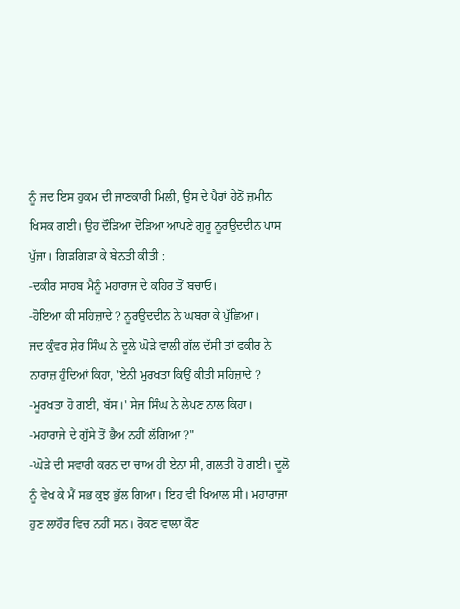ਨੂੰ ਜਦ ਇਸ ਹੁਕਮ ਦੀ ਜਾਣਕਾਰੀ ਮਿਲੀ, ਉਸ ਦੇ ਪੈਰਾਂ ਹੇਠੋਂ ਜ਼ਮੀਨ ਖਿਸਕ ਗਈ। ਉਹ ਦੌੜਿਆ ਦੋੜਿਆ ਆਪਣੇ ਗੁਰੂ ਨੂਰਉਦਦੀਨ ਪਾਸ ਪੁੱਜਾ। ਗਿੜਗਿੜਾ ਕੇ ਬੇਨਤੀ ਕੀਤੀ :
-ਦਕੀਰ ਸਾਹਬ ਮੈਨੂੰ ਮਹਾਰਾਜ ਦੇ ਕਹਿਰ ਤੋਂ ਬਚਾਓ।
-ਹੋਇਆ ਕੀ ਸਹਿਜ਼ਾਦੇ ? ਨੂਰਉਦਦੀਨ ਨੇ ਘਬਰਾ ਕੇ ਪੁੱਛਿਆ।
ਜਦ ਕੁੰਵਰ ਸ਼ੇਰ ਸਿੰਘ ਨੇ ਦੂਲੇ ਘੋੜੇ ਵਾਲੀ ਗੱਲ ਦੱਸੀ ਤਾਂ ਫਕੀਰ ਨੇ ਨਾਰਾਜ਼ ਹੁੰਦਿਆਂ ਕਿਹਾ, 'ਏਨੀ ਮੁਰਖਤਾ ਕਿਉਂ ਕੀਤੀ ਸਹਿਜ਼ਾਦੇ ?
-ਮੂਰਖਤਾ ਹੋ ਗਈ, ਬੱਸ।' ਸੇਜ ਸਿੰਘ ਨੇ ਲੇਪਣ ਨਾਲ ਕਿਹਾ।
-ਮਹਾਰਾਜੇ ਦੇ ਗੁੱਸੇ ਤੋਂ ਭੈਅ ਨਹੀਂ ਲੱਗਿਆ ?"
-ਘੋੜੇ ਦੀ ਸਵਾਰੀ ਕਰਨ ਦਾ ਚਾਅ ਹੀ ਏਨਾ ਸੀ, ਗਲਤੀ ਹੋ ਗਈ। ਦੂਲੋ ਨੂੰ ਵੇਖ ਕੇ ਮੈਂ ਸਭ ਕੁਝ ਭੁੱਲ ਗਿਆ। ਇਹ ਵੀ ਖਿਆਲ ਸੀ। ਮਹਾਰਾਜਾ ਹੁਣ ਲਾਹੌਰ ਵਿਚ ਨਹੀਂ ਸਨ। ਰੋਕਣ ਵਾਲਾ ਕੌਣ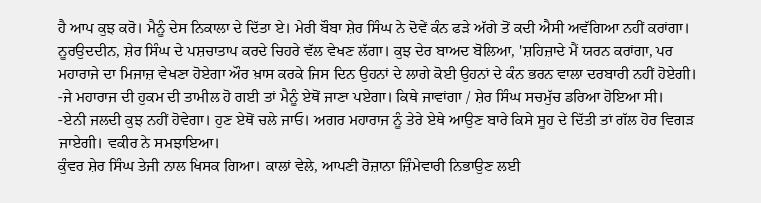ਹੈ ਆਪ ਕੁਝ ਕਰੋ। ਮੈਨੂੰ ਦੇਸ ਨਿਕਾਲਾ ਦੇ ਦਿੱਤਾ ਏ। ਮੇਰੀ ਬੌਬਾ ਸ਼ੇਰ ਸਿੰਘ ਨੇ ਦੋਵੇਂ ਕੰਨ ਫੜੇ ਅੱਗੇ ਤੋਂ ਕਦੀ ਐਸੀ ਅਵੱਗਿਆ ਨਹੀਂ ਕਰਾਂਗਾ।
ਨੂਰਉਦਦੀਨ, ਸ਼ੇਰ ਸਿੰਘ ਦੇ ਪਸ਼ਚਾਤਾਪ ਕਰਦੇ ਚਿਹਰੇ ਵੱਲ ਵੇਖਣ ਲੱਗਾ। ਕੁਝ ਦੇਰ ਬਾਅਦ ਬੋਲਿਆ, 'ਸ਼ਹਿਜ਼ਾਦੇ ਮੈਂ ਯਰਨ ਕਰਾਂਗਾ, ਪਰ ਮਹਾਰਾਜੇ ਦਾ ਮਿਜਾਜ਼ ਵੇਖਣਾ ਹੋਏਗਾ ਔਰ ਖ਼ਾਸ ਕਰਕੇ ਜਿਸ ਦਿਨ ਉਹਨਾਂ ਦੇ ਲਾਗੇ ਕੋਈ ਉਹਨਾਂ ਦੇ ਕੰਨ ਭਰਨ ਵਾਲਾ ਦਰਬਾਰੀ ਨਹੀਂ ਹੋਏਗੀ।
-ਜੇ ਮਹਾਰਾਜ ਦੀ ਹੁਕਮ ਦੀ ਤਾਮੀਲ ਹੋ ਗਈ ਤਾਂ ਮੈਨੂੰ ਏਥੋਂ ਜਾਣਾ ਪਏਗਾ। ਕਿਥੇ ਜਾਵਾਂਗਾ / ਸ਼ੇਰ ਸਿੰਘ ਸਚਮੁੱਚ ਡਰਿਆ ਹੋਇਆ ਸੀ।
-ਏਨੀ ਜਲਦੀ ਕੁਝ ਨਹੀਂ ਹੋਵੇਗਾ। ਹੁਣ ਏਥੋਂ ਚਲੇ ਜਾਓ। ਅਗਰ ਮਹਾਰਾਜ ਨੂੰ ਤੇਰੇ ਏਥੇ ਆਉਣ ਬਾਰੇ ਕਿਸੇ ਸੂਹ ਦੇ ਦਿੱਤੀ ਤਾਂ ਗੱਲ ਹੋਰ ਵਿਗੜ ਜਾਏਗੀ। ਵਕੀਰ ਨੇ ਸਮਝਾਇਆ।
ਕੁੰਵਰ ਸ਼ੇਰ ਸਿੰਘ ਤੇਜੀ ਨਾਲ ਖਿਸਕ ਗਿਆ। ਕਾਲਾਂ ਵੇਲੇ, ਆਪਣੀ ਰੋਜ਼ਾਨਾ ਜ਼ਿੰਮੇਵਾਰੀ ਨਿਭਾਉਣ ਲਈ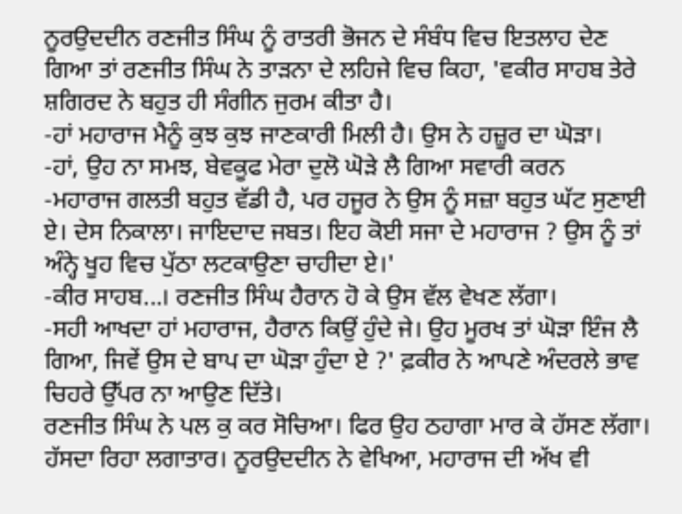ਨੂਰਉਦਦੀਨ ਰਣਜੀਤ ਸਿੰਘ ਨੂੰ ਰਾਤਰੀ ਭੋਜਨ ਦੇ ਸੰਬੰਧ ਵਿਚ ਇਤਲਾਹ ਦੇਣ ਗਿਆ ਤਾਂ ਰਣਜੀਤ ਸਿੰਘ ਨੇ ਤਾੜਨਾ ਦੇ ਲਹਿਜੇ ਵਿਚ ਕਿਹਾ, 'ਵਕੀਰ ਸਾਹਬ ਤੇਰੇ ਸ਼ਗਿਰਦ ਨੇ ਬਹੁਤ ਹੀ ਸੰਗੀਨ ਜੁਰਮ ਕੀਤਾ ਹੈ।
-ਹਾਂ ਮਹਾਰਾਜ ਮੈਨੂੰ ਕੁਝ ਕੁਝ ਜਾਣਕਾਰੀ ਮਿਲੀ ਹੈ। ਉਸ ਨੇ ਹਜ਼ੂਰ ਦਾ ਘੋੜਾ।
-ਹਾਂ, ਉਹ ਨਾ ਸਮਝ, ਬੇਵਕੂਫ ਮੇਰਾ ਦੁਲੋ ਘੋੜੇ ਲੈ ਗਿਆ ਸਵਾਰੀ ਕਰਨ
-ਮਹਾਰਾਜ ਗਲਤੀ ਬਹੁਤ ਵੱਡੀ ਹੈ, ਪਰ ਹਜੂਰ ਨੇ ਉਸ ਨੂੰ ਸਜ਼ਾ ਬਹੁਤ ਘੱਟ ਸੁਣਾਈ ਏ। ਦੇਸ ਨਿਕਾਲਾ। ਜਾਇਦਾਦ ਜਬਤ। ਇਹ ਕੋਈ ਸਜਾ ਦੇ ਮਹਾਰਾਜ ? ਉਸ ਨੂੰ ਤਾਂ ਅੰਨ੍ਹੇ ਖੂਹ ਵਿਚ ਪੁੱਠਾ ਲਟਕਾਉਣਾ ਚਾਹੀਦਾ ਏ।'
-ਕੀਰ ਸਾਹਬ...। ਰਣਜੀਤ ਸਿੰਘ ਹੈਰਾਨ ਹੋ ਕੇ ਉਸ ਵੱਲ ਵੇਖਣ ਲੱਗਾ।
-ਸਹੀ ਆਖਦਾ ਹਾਂ ਮਹਾਰਾਜ, ਹੈਰਾਨ ਕਿਉਂ ਹੁੰਦੇ ਜੇ। ਉਹ ਮੂਰਖ ਤਾਂ ਘੋੜਾ ਇੰਜ ਲੈ ਗਿਆ, ਜਿਵੇਂ ਉਸ ਦੇ ਬਾਪ ਦਾ ਘੋੜਾ ਹੁੰਦਾ ਏ ?' ਫ਼ਕੀਰ ਨੇ ਆਪਣੇ ਅੰਦਰਲੇ ਭਾਵ ਚਿਹਰੇ ਉੱਪਰ ਨਾ ਆਉਣ ਦਿੱਤੇ।
ਰਣਜੀਤ ਸਿੰਘ ਨੇ ਪਲ ਕੁ ਕਰ ਸੋਚਿਆ। ਫਿਰ ਉਹ ਠਹਾਗਾ ਮਾਰ ਕੇ ਹੱਸਣ ਲੱਗਾ। ਹੱਸਦਾ ਰਿਹਾ ਲਗਾਤਾਰ। ਨੂਰਉਦਦੀਨ ਨੇ ਵੇਖਿਆ, ਮਹਾਰਾਜ ਦੀ ਅੱਖ ਵੀ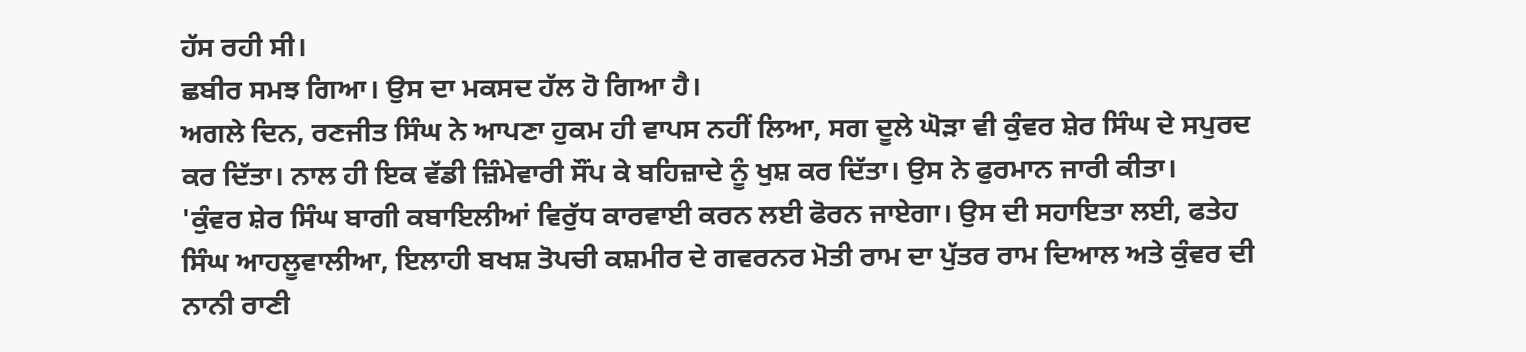ਹੱਸ ਰਹੀ ਸੀ।
ਛਬੀਰ ਸਮਝ ਗਿਆ। ਉਸ ਦਾ ਮਕਸਦ ਹੱਲ ਹੋ ਗਿਆ ਹੈ।
ਅਗਲੇ ਦਿਨ, ਰਣਜੀਤ ਸਿੰਘ ਨੇ ਆਪਣਾ ਹੁਕਮ ਹੀ ਵਾਪਸ ਨਹੀਂ ਲਿਆ, ਸਗ ਦੂਲੇ ਘੋੜਾ ਵੀ ਕੁੰਵਰ ਸ਼ੇਰ ਸਿੰਘ ਦੇ ਸਪੁਰਦ ਕਰ ਦਿੱਤਾ। ਨਾਲ ਹੀ ਇਕ ਵੱਡੀ ਜ਼ਿੰਮੇਵਾਰੀ ਸੌਂਪ ਕੇ ਬਹਿਜ਼ਾਦੇ ਨੂੰ ਖੁਸ਼ ਕਰ ਦਿੱਤਾ। ਉਸ ਨੇ ਫੁਰਮਾਨ ਜਾਰੀ ਕੀਤਾ।
'ਕੁੰਵਰ ਸ਼ੇਰ ਸਿੰਘ ਬਾਗੀ ਕਬਾਇਲੀਆਂ ਵਿਰੁੱਧ ਕਾਰਵਾਈ ਕਰਨ ਲਈ ਫੋਰਨ ਜਾਏਗਾ। ਉਸ ਦੀ ਸਹਾਇਤਾ ਲਈ, ਫਤੇਹ ਸਿੰਘ ਆਹਲੂਵਾਲੀਆ, ਇਲਾਹੀ ਬਖਸ਼ ਤੋਪਚੀ ਕਸ਼ਮੀਰ ਦੇ ਗਵਰਨਰ ਮੋਤੀ ਰਾਮ ਦਾ ਪੁੱਤਰ ਰਾਮ ਦਿਆਲ ਅਤੇ ਕੁੰਵਰ ਦੀ ਨਾਨੀ ਰਾਣੀ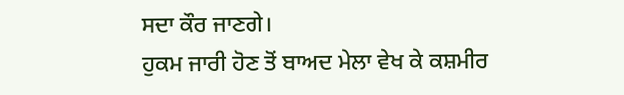ਸਦਾ ਕੌਰ ਜਾਣਗੇ।
ਹੁਕਮ ਜਾਰੀ ਹੋਣ ਤੋਂ ਬਾਅਦ ਮੇਲਾ ਵੇਖ ਕੇ ਕਸ਼ਮੀਰ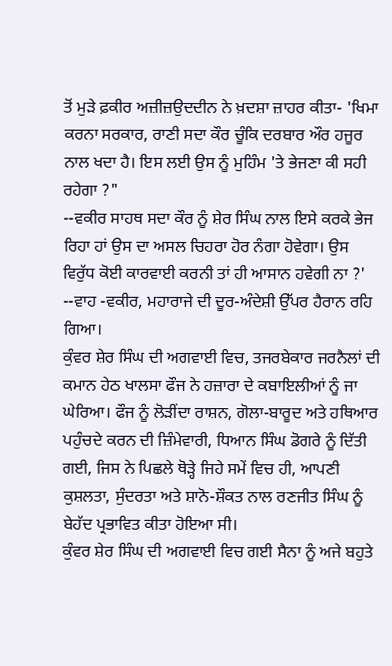ਤੋਂ ਮੁੜੇ ਫ਼ਕੀਰ ਅਜ਼ੀਜ਼ਉਦਦੀਨ ਨੇ ਖ਼ਦਸ਼ਾ ਜ਼ਾਹਰ ਕੀਤਾ- 'ਖਿਮਾ ਕਰਨਾ ਸਰਕਾਰ, ਰਾਣੀ ਸਦਾ ਕੌਰ ਚੂੰਕਿ ਦਰਬਾਰ ਔਰ ਹਜੂਰ ਨਾਲ ਖਦਾ ਹੈ। ਇਸ ਲਈ ਉਸ ਨੂੰ ਮੁਹਿੰਮ 'ਤੇ ਭੇਜਣਾ ਕੀ ਸਹੀ ਰਹੇਗਾ ?"
--ਵਕੀਰ ਸਾਹਥ ਸਦਾ ਕੌਰ ਨੂੰ ਸ਼ੇਰ ਸਿੰਘ ਨਾਲ ਇਸੇ ਕਰਕੇ ਭੇਜ ਰਿਹਾ ਹਾਂ ਉਸ ਦਾ ਅਸਲ ਚਿਹਰਾ ਹੋਰ ਨੰਗਾ ਹੋਵੇਗਾ। ਉਸ ਵਿਰੁੱਧ ਕੋਈ ਕਾਰਵਾਈ ਕਰਨੀ ਤਾਂ ਹੀ ਆਸਾਨ ਹਵੇਗੀ ਨਾ ?'
--ਵਾਹ -ਵਕੀਰ, ਮਹਾਰਾਜੇ ਦੀ ਦੂਰ-ਅੰਦੇਸ਼ੀ ਉੱਪਰ ਹੈਰਾਨ ਰਹਿ ਗਿਆ।
ਕੁੰਵਰ ਸ਼ੇਰ ਸਿੰਘ ਦੀ ਅਗਵਾਈ ਵਿਚ, ਤਜਰਬੇਕਾਰ ਜਰਨੈਲਾਂ ਦੀ ਕਮਾਨ ਹੇਠ ਖਾਲਸਾ ਫੌਜ ਨੇ ਹਜ਼ਾਰਾ ਦੇ ਕਬਾਇਲੀਆਂ ਨੂੰ ਜਾ ਘੇਰਿਆ। ਫੌਜ ਨੂੰ ਲੋੜੀਂਦਾ ਰਾਸ਼ਨ, ਗੋਲਾ-ਬਾਰੂਦ ਅਤੇ ਹਥਿਆਰ ਪਹੁੰਚਦੇ ਕਰਨ ਦੀ ਜ਼ਿੰਮੇਵਾਰੀ, ਧਿਆਨ ਸਿੰਘ ਡੋਗਰੇ ਨੂੰ ਦਿੱਤੀ ਗਈ, ਜਿਸ ਨੇ ਪਿਛਲੇ ਥੋੜ੍ਹੇ ਜਿਹੇ ਸਮੇਂ ਵਿਚ ਹੀ, ਆਪਣੀ ਕੁਸ਼ਲਤਾ, ਸੁੰਦਰਤਾ ਅਤੇ ਸ਼ਾਨੋ-ਸ਼ੌਕਤ ਨਾਲ ਰਣਜੀਤ ਸਿੰਘ ਨੂੰ ਬੇਹੱਦ ਪ੍ਰਭਾਵਿਤ ਕੀਤਾ ਹੋਇਆ ਸੀ।
ਕੁੰਵਰ ਸ਼ੇਰ ਸਿੰਘ ਦੀ ਅਗਵਾਈ ਵਿਚ ਗਈ ਸੈਨਾ ਨੂੰ ਅਜੇ ਬਹੁਤੇ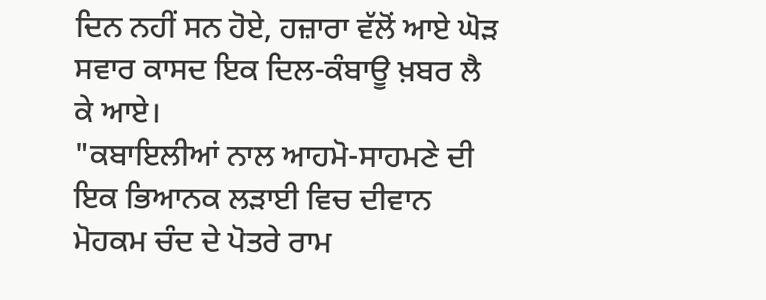ਦਿਨ ਨਹੀਂ ਸਨ ਹੋਏ, ਹਜ਼ਾਰਾ ਵੱਲੋਂ ਆਏ ਘੋੜ ਸਵਾਰ ਕਾਸਦ ਇਕ ਦਿਲ-ਕੰਬਾਊ ਖ਼ਬਰ ਲੈ ਕੇ ਆਏ।
"ਕਬਾਇਲੀਆਂ ਨਾਲ ਆਹਮੋ-ਸਾਹਮਣੇ ਦੀ ਇਕ ਭਿਆਨਕ ਲੜਾਈ ਵਿਚ ਦੀਵਾਨ ਮੋਹਕਮ ਚੰਦ ਦੇ ਪੋਤਰੇ ਰਾਮ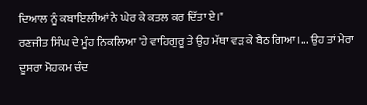ਦਿਆਲ ਨੂੰ ਕਬਾਇਲੀਆਂ ਨੇ ਘੇਰ ਕੇ ਕਤਲ ਕਰ ਦਿੱਤਾ ਏ।"
ਰਣਜੀਤ ਸਿੰਘ ਦੇ ਮੂੰਹ ਨਿਕਲਿਆ 'ਹੇ ਵਾਹਿਗੁਰੂ ਤੇ ਉਹ ਮੱਥਾ ਵੜ ਕੇ ਬੈਠ ਗਿਆ।... ਉਹ ਤਾਂ ਮੇਰਾ ਦੂਸਰਾ ਮੋਹਕਮ ਚੰਦ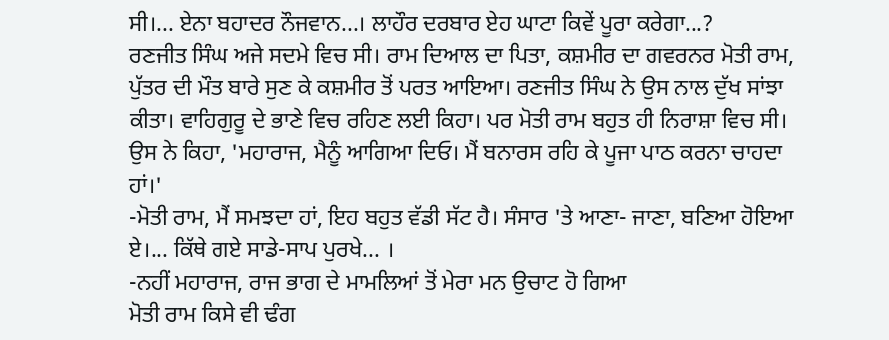ਸੀ।... ਏਨਾ ਬਹਾਦਰ ਨੌਜਵਾਨ...। ਲਾਹੌਰ ਦਰਬਾਰ ਏਹ ਘਾਟਾ ਕਿਵੇਂ ਪੂਰਾ ਕਰੇਗਾ...?
ਰਣਜੀਤ ਸਿੰਘ ਅਜੇ ਸਦਮੇ ਵਿਚ ਸੀ। ਰਾਮ ਦਿਆਲ ਦਾ ਪਿਤਾ, ਕਸ਼ਮੀਰ ਦਾ ਗਵਰਨਰ ਮੋਤੀ ਰਾਮ, ਪੁੱਤਰ ਦੀ ਮੌਤ ਬਾਰੇ ਸੁਣ ਕੇ ਕਸ਼ਮੀਰ ਤੋਂ ਪਰਤ ਆਇਆ। ਰਣਜੀਤ ਸਿੰਘ ਨੇ ਉਸ ਨਾਲ ਦੁੱਖ ਸਾਂਝਾ ਕੀਤਾ। ਵਾਹਿਗੁਰੂ ਦੇ ਭਾਣੇ ਵਿਚ ਰਹਿਣ ਲਈ ਕਿਹਾ। ਪਰ ਮੋਤੀ ਰਾਮ ਬਹੁਤ ਹੀ ਨਿਰਾਸ਼ਾ ਵਿਚ ਸੀ। ਉਸ ਨੇ ਕਿਹਾ, 'ਮਹਾਰਾਜ, ਮੈਨੂੰ ਆਗਿਆ ਦਿਓ। ਮੈਂ ਬਨਾਰਸ ਰਹਿ ਕੇ ਪੂਜਾ ਪਾਠ ਕਰਨਾ ਚਾਹਦਾ ਹਾਂ।'
-ਮੋਤੀ ਰਾਮ, ਮੈਂ ਸਮਝਦਾ ਹਾਂ, ਇਹ ਬਹੁਤ ਵੱਡੀ ਸੱਟ ਹੈ। ਸੰਸਾਰ 'ਤੇ ਆਣਾ- ਜਾਣਾ, ਬਣਿਆ ਹੋਇਆ ਏ।... ਕਿੱਥੇ ਗਏ ਸਾਡੇ-ਸਾਪ ਪੁਰਖੇ... ।
-ਨਹੀਂ ਮਹਾਰਾਜ, ਰਾਜ ਭਾਗ ਦੇ ਮਾਮਲਿਆਂ ਤੋਂ ਮੇਰਾ ਮਨ ਉਚਾਟ ਹੋ ਗਿਆ
ਮੋਤੀ ਰਾਮ ਕਿਸੇ ਵੀ ਢੰਗ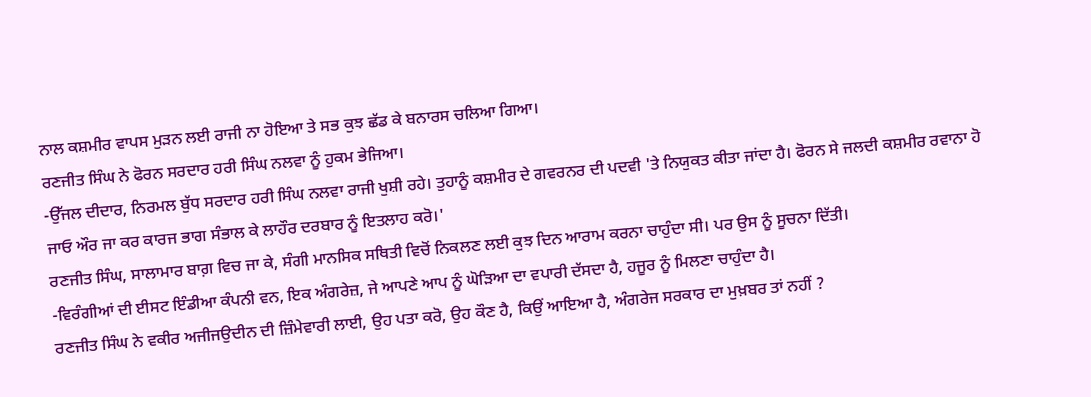ਨਾਲ ਕਸ਼ਮੀਰ ਵਾਪਸ ਮੁੜਨ ਲਈ ਰਾਜੀ ਨਾ ਹੋਇਆ ਤੇ ਸਭ ਕੁਝ ਛੱਡ ਕੇ ਬਨਾਰਸ ਚਲਿਆ ਗਿਆ।
ਰਣਜੀਤ ਸਿੰਘ ਨੇ ਫੋਰਨ ਸਰਦਾਰ ਹਰੀ ਸਿੰਘ ਨਲਵਾ ਨੂੰ ਹੁਕਮ ਭੇਜਿਆ।
-ਉੱਜਲ ਦੀਦਾਰ, ਨਿਰਮਲ ਬੁੱਧ ਸਰਦਾਰ ਹਰੀ ਸਿੰਘ ਨਲਵਾ ਰਾਜੀ ਖੁਸ਼ੀ ਰਹੇ। ਤੁਹਾਨੂੰ ਕਸ਼ਮੀਰ ਦੇ ਗਵਰਨਰ ਦੀ ਪਦਵੀ 'ਤੇ ਨਿਯੁਕਤ ਕੀਤਾ ਜਾਂਦਾ ਹੈ। ਫੋਰਨ ਸੇ ਜਲਦੀ ਕਸ਼ਮੀਰ ਰਵਾਨਾ ਹੋ ਜਾਓ ਔਰ ਜਾ ਕਰ ਕਾਰਜ ਭਾਗ ਸੰਭਾਲ ਕੇ ਲਾਹੌਰ ਦਰਬਾਰ ਨੂੰ ਇਤਲਾਹ ਕਰੋ।'
ਰਣਜੀਤ ਸਿੰਘ, ਸਾਲਾਮਾਰ ਬਾਗ਼ ਵਿਚ ਜਾ ਕੇ, ਸੰਗੀ ਮਾਨਸਿਕ ਸਥਿਤੀ ਵਿਚੋਂ ਨਿਕਲਣ ਲਈ ਕੁਝ ਦਿਨ ਆਰਾਮ ਕਰਨਾ ਚਾਹੁੰਦਾ ਸੀ। ਪਰ ਉਸ ਨੂੰ ਸੂਚਨਾ ਦਿੱਤੀ।
-ਵਿਰੰਗੀਆਂ ਦੀ ਈਸਟ ਇੰਡੀਆ ਕੰਪਨੀ ਵਨ, ਇਕ ਅੰਗਰੇਜ਼, ਜੇ ਆਪਣੇ ਆਪ ਨੂੰ ਘੋੜਿਆ ਦਾ ਵਪਾਰੀ ਦੱਸਦਾ ਹੈ, ਹਜੂਰ ਨੂੰ ਮਿਲਣਾ ਚਾਹੁੰਦਾ ਹੈ।
ਰਣਜੀਤ ਸਿੰਘ ਨੇ ਵਕੀਰ ਅਜੀਜਉਦੀਨ ਦੀ ਜ਼ਿੰਮੇਵਾਰੀ ਲਾਈ, ਉਹ ਪਤਾ ਕਰੋ, ਉਹ ਕੌਣ ਹੈ, ਕਿਉਂ ਆਇਆ ਹੈ, ਅੰਗਰੇਜ ਸਰਕਾਰ ਦਾ ਮੁਖ਼ਬਰ ਤਾਂ ਨਹੀਂ ?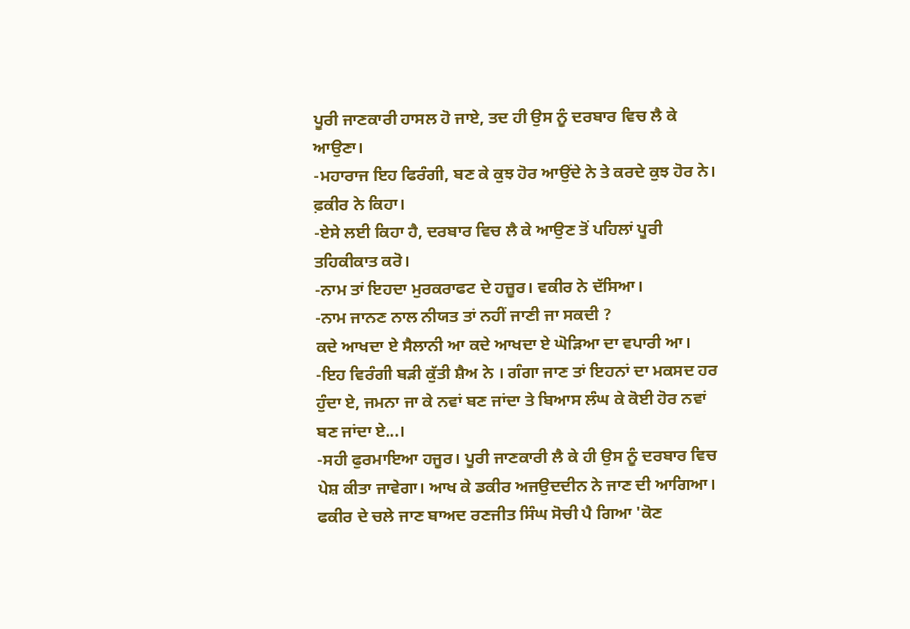ਪੂਰੀ ਜਾਣਕਾਰੀ ਹਾਸਲ ਹੋ ਜਾਏ, ਤਦ ਹੀ ਉਸ ਨੂੰ ਦਰਬਾਰ ਵਿਚ ਲੈ ਕੇ ਆਉਣਾ।
-ਮਹਾਰਾਜ ਇਹ ਫਿਰੰਗੀ, ਬਣ ਕੇ ਕੁਝ ਹੋਰ ਆਉਂਦੇ ਨੇ ਤੇ ਕਰਦੇ ਕੁਝ ਹੋਰ ਨੇ। ਫ਼ਕੀਰ ਨੇ ਕਿਹਾ।
-ਏਸੇ ਲਈ ਕਿਹਾ ਹੈ, ਦਰਬਾਰ ਵਿਚ ਲੈ ਕੇ ਆਉਣ ਤੋਂ ਪਹਿਲਾਂ ਪੂਰੀ ਤਹਿਕੀਕਾਤ ਕਰੋ।
-ਨਾਮ ਤਾਂ ਇਹਦਾ ਮੁਰਕਰਾਫਟ ਦੇ ਹਜ਼ੂਰ। ਵਕੀਰ ਨੇ ਦੱਸਿਆ।
-ਨਾਮ ਜਾਨਣ ਨਾਲ ਨੀਯਤ ਤਾਂ ਨਹੀਂ ਜਾਣੀ ਜਾ ਸਕਦੀ ?
ਕਦੇ ਆਖਦਾ ਏ ਸੈਲਾਨੀ ਆ ਕਦੇ ਆਖਦਾ ਏ ਘੋੜਿਆ ਦਾ ਵਪਾਰੀ ਆ।
-ਇਹ ਵਿਰੰਗੀ ਬੜੀ ਕੁੱਤੀ ਸ਼ੈਅ ਨੇ । ਗੰਗਾ ਜਾਣ ਤਾਂ ਇਹਨਾਂ ਦਾ ਮਕਸਦ ਹਰ ਹੁੰਦਾ ਏ, ਜਮਨਾ ਜਾ ਕੇ ਨਵਾਂ ਬਣ ਜਾਂਦਾ ਤੇ ਬਿਆਸ ਲੰਘ ਕੇ ਕੋਈ ਹੋਰ ਨਵਾਂ ਬਣ ਜਾਂਦਾ ਏ...।
-ਸਹੀ ਫੁਰਮਾਇਆ ਹਜੂਰ। ਪੂਰੀ ਜਾਣਕਾਰੀ ਲੈ ਕੇ ਹੀ ਉਸ ਨੂੰ ਦਰਬਾਰ ਵਿਚ ਪੇਸ਼ ਕੀਤਾ ਜਾਵੇਗਾ। ਆਖ ਕੇ ਡਕੀਰ ਅਜਉਦਦੀਨ ਨੇ ਜਾਣ ਦੀ ਆਗਿਆ।
ਫਕੀਰ ਦੇ ਚਲੇ ਜਾਣ ਬਾਅਦ ਰਣਜੀਤ ਸਿੰਘ ਸੋਚੀ ਪੈ ਗਿਆ 'ਕੋਣ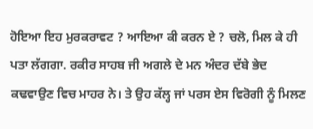ਹੋਇਆ ਇਹ ਮੁਰਕਰਾਵਟ ? ਆਇਆ ਕੀ ਕਰਨ ਏ ? ਚਲੋ, ਮਿਲ ਕੇ ਹੀ ਪਤਾ ਲੱਗਗਾ. ਰਕੀਰ ਸਾਹਬ ਜੀ ਅਗਲੇ ਦੇ ਮਨ ਅੰਦਰ ਦੱਬੇ ਭੇਦ ਕਢਵਾਉਣ ਵਿਚ ਮਾਹਰ ਨੇ। ਤੇ ਉਹ ਕੱਲ੍ਹ ਜਾਂ ਪਰਸ ਏਸ ਵਿਰੋਗੀ ਨੂੰ ਮਿਲਣ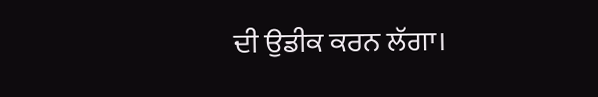ਦੀ ਉਡੀਕ ਕਰਨ ਲੱਗਾ।